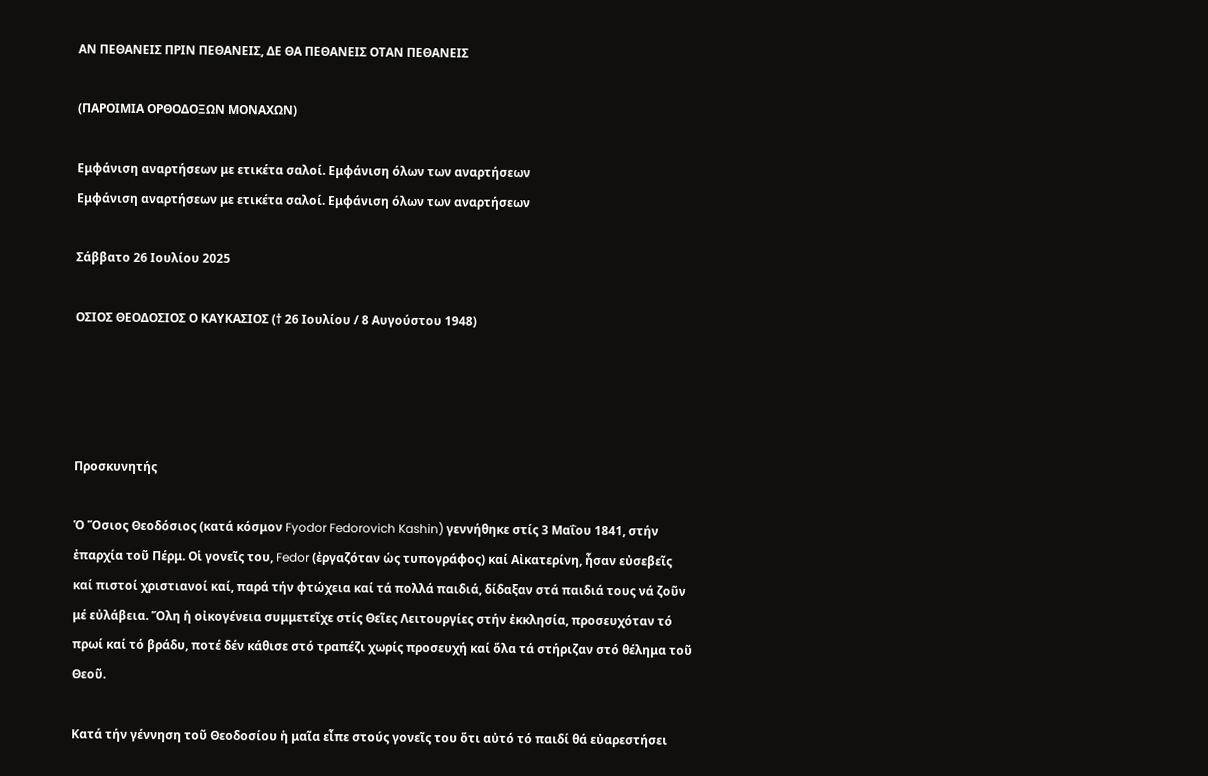ΑΝ ΠΕΘΑΝΕΙΣ ΠΡΙΝ ΠΕΘΑΝΕΙΣ, ΔΕ ΘΑ ΠΕΘΑΝΕΙΣ ΟΤΑΝ ΠΕΘΑΝΕΙΣ

(ΠΑΡΟΙΜΙΑ ΟΡΘΟΔΟΞΩΝ ΜΟΝΑΧΩΝ)

Εμφάνιση αναρτήσεων με ετικέτα σαλοί. Εμφάνιση όλων των αναρτήσεων
Εμφάνιση αναρτήσεων με ετικέτα σαλοί. Εμφάνιση όλων των αναρτήσεων

Σάββατο 26 Ιουλίου 2025

ΟΣΙΟΣ ΘΕΟΔΟΣΙΟΣ Ο ΚΑΥΚΑΣΙΟΣ († 26 Ιουλίου / 8 Αυγούστου 1948)




Προσκυνητής

Ὁ Ὅσιος Θεοδόσιος (κατά κόσμον Fyodor Fedorovich Kashin) γεννήθηκε στίς 3 Μαΐου 1841, στήν ἐπαρχία τοῦ Πέρμ. Οἱ γονεῖς του, Fedor (ἐργαζόταν ὡς τυπογράφος) καί Αἰκατερίνη, ἦσαν εὐσεβεῖς καί πιστοί χριστιανοί καί, παρά τήν φτώχεια καί τά πολλά παιδιά, δίδαξαν στά παιδιά τους νά ζοῦν μέ εὐλάβεια. Ὅλη ἡ οἰκογένεια συμμετεῖχε στίς Θεῖες Λειτουργίες στήν ἐκκλησία, προσευχόταν τό πρωί καί τό βράδυ, ποτέ δέν κάθισε στό τραπέζι χωρίς προσευχή καί ὅλα τά στήριζαν στό θέλημα τοῦ Θεοῦ.

Κατά τήν γέννηση τοῦ Θεοδοσίου ἡ μαῖα εἶπε στούς γονεῖς του ὅτι αὐτό τό παιδί θά εὐαρεστήσει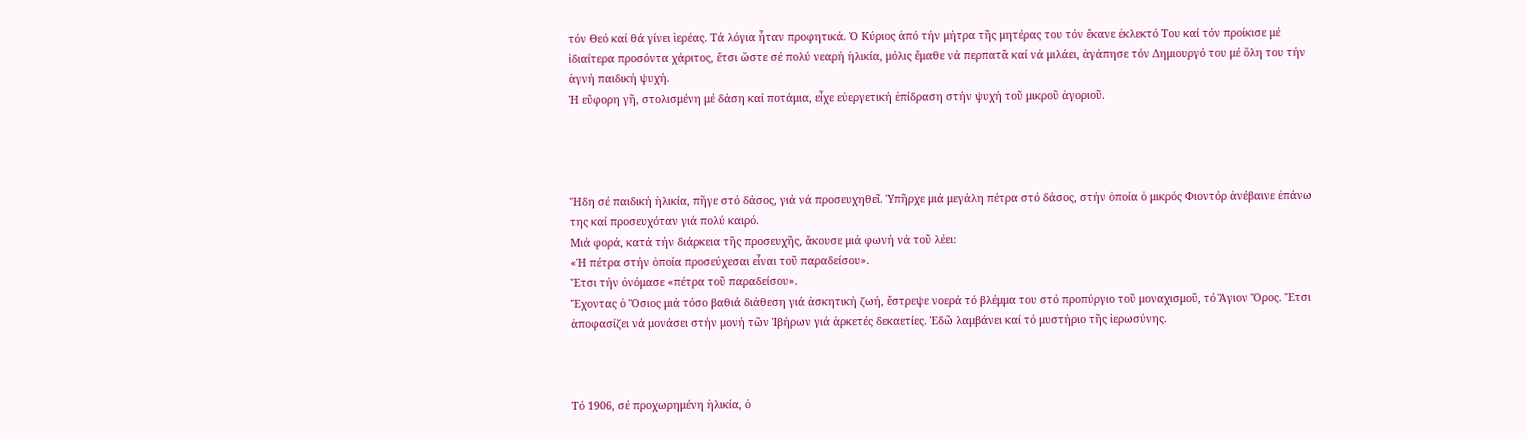τόν Θεό καί θά γίνει ἱερέας. Τά λόγια ἦταν προφητικά. Ὁ Κύριος ἀπό τήν μήτρα τῆς μητέρας του τόν ἔκανε ἐκλεκτό Του καί τόν προίκισε μέ ἰδιαίτερα προσόντα χάριτος, ἔτσι ὥστε σέ πολύ νεαρή ἡλικία, μόλις ἔμαθε νά περπατᾶ καί νά μιλάει, ἀγάπησε τόν Δημιουργό του μέ ὅλη του τήν ἁγνή παιδική ψυχή.
Ἡ εὔφορη γῆ, στολισμένη μέ δάση καί ποτάμια, εἶχε εὐεργετική ἐπίδραση στήν ψυχή τοῦ μικροῦ ἀγοριοῦ.




Ἤδη σέ παιδική ἡλικία, πῆγε στό δάσος, γιά νά προσευχηθεῖ. Ὑπῆρχε μιά μεγάλη πέτρα στό δάσος, στήν ὁποία ὁ μικρός Φιοντόρ ἀνέβαινε ἐπάνω της καί προσευχόταν γιά πολύ καιρό.
Μιά φορά, κατά τήν διάρκεια τῆς προσευχῆς, ἄκουσε μιά φωνή νά τοῦ λέει:
«Ἡ πέτρα στήν ὁποία προσεύχεσαι εἶναι τοῦ παραδείσου».
Ἔτσι τήν ὀνόμασε «πέτρα τοῦ παραδείσου».
Ἔχοντας ὁ Ὅσιος μιά τόσο βαθιά διάθεση γιά ἀσκητική ζωή, ἔστρεψε νοερά τό βλέμμα του στό προπύργιο τοῦ μοναχισμοῦ, τό Ἅγιον Ὄρος. Ἔτσι ἀποφασίζει νά μονάσει στήν μονή τῶν Ἰβήρων γιά ἀρκετές δεκαετίες. Ἐδῶ λαμβάνει καί τό μυστήριο τῆς ἱερωσύνης.



Τό 1906, σέ προχωρημένη ἡλικία, ὁ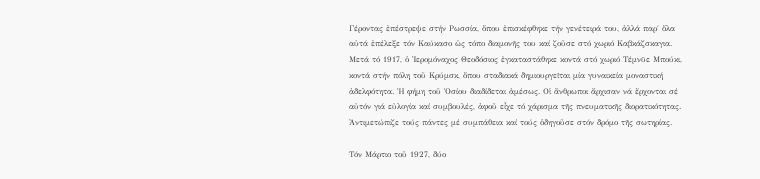Γέροντας ἐπέστρεψε στήν Ρωσσία, ὅπου ἐπισκέφθηκε τήν γενέτειρά του, ἀλλά παρ΄ ὅλα αὐτά ἐπέλεξε τόν Καύκασο ὡς τόπο διαμονῆς του καί ζοῦσε στό χωριό Καβκάζσκαγια. Μετά τό 1917, ὁ Ἱερομόναχος Θεοδόσιος ἐγκαταστάθηκε κοντά στό χωριό Τέμνϋε Μπούκι, κοντά στήν πόλη τοῦ Κρύμσκ, ὅπου σταδιακά δημιουργεῖται μία γυναικεία μοναστική ἀδελφότητα. Ἡ φήμη τοῦ Ὁσίου διαδίδεται ἀμέσως. Οἱ ἄνθρωποι ἄρχισαν νά ἔρχονται σέ αὐτόν γιά εὐλογία καί συμβουλές, ἀφοῦ εἶχε τό χάρισμα τῆς πνευματικῆς διορατικότητας. Ἀντιμετώπιζε τούς πάντες μέ συμπάθεια καί τούς ὁδηγοῦσε στόν δρόμο τῆς σωτηρίας.

Τόν Μάρτιο τοῦ 1927, δύο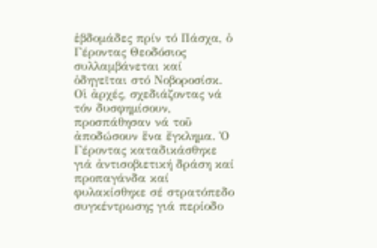ἑβδομάδες πρίν τό Πάσχα, ὁ Γέροντας Θεοδόσιος συλλαμβάνεται καί ὁδηγεῖται στό Νοβοροσίσκ. Οἱ ἀρχές, σχεδιάζοντας νά τόν δυσφημίσουν, προσπάθησαν νά τοῦ ἀποδώσουν ἕνα ἔγκλημα. Ὁ Γέροντας καταδικάσθηκε γιά ἀντισοβιετική δράση καί προπαγάνδα καί φυλακίσθηκε σέ στρατόπεδο συγκέντρωσης γιά περίοδο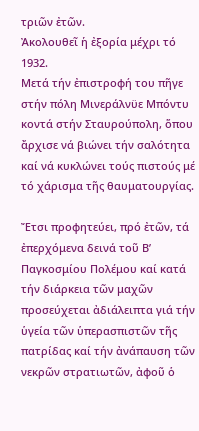τριῶν ἐτῶν.
Ἀκολουθεῖ ἡ ἐξορία μέχρι τό 1932.
Μετά τήν ἐπιστροφή του πῆγε στήν πόλη Μινεράλνϋε Μπόντυ κοντά στήν Σταυρούπολη, ὅπου ἄρχισε νά βιώνει τήν σαλότητα καί νά κυκλώνει τούς πιστούς μέ τό χάρισμα τῆς θαυματουργίας.

Ἔτσι προφητεύει, πρό ἐτῶν, τά ἐπερχόμενα δεινά τοῦ Β’ Παγκοσμίου Πολέμου καί κατά τήν διάρκεια τῶν μαχῶν προσεύχεται ἀδιάλειπτα γιά τήν ὑγεία τῶν ὑπερασπιστῶν τῆς πατρίδας καί τήν ἀνάπαυση τῶν νεκρῶν στρατιωτῶν, ἀφοῦ ὁ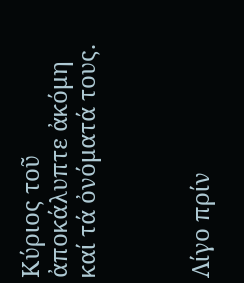Κύριος τοῦ ἀποκάλυπτε ἀκόμη καί τά ὀνόματά τους.



Λίγο πρίν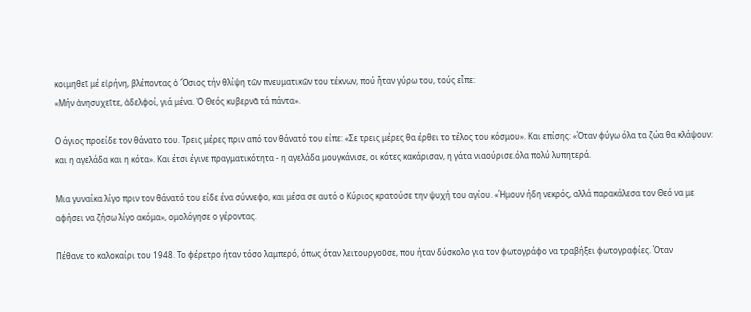κοιμηθεῖ μέ εἰρήνη, βλέποντας ὁ Ὅσιος τήν θλίψη τῶν πνευματικῶν του τέκνων, πού ἦταν γύρω του, τούς εἶπε:
«Μήν ἀνησυχεῖτε, ἀδελφοί, γιά μένα. Ὁ Θεός κυβερνᾶ τά πάντα».

Ο άγιος προείδε τον θάνατο του. Τρεις μέρες πριν από τον θάνατό του είπε: «Σε τρεις μέρες θα έρθει το τέλος του κόσμου». Και επίσης: «Όταν φύγω όλα τα ζώα θα κλάψουν: και η αγελάδα και η κότα». Και έτσι έγινε πραγματικότητα - η αγελάδα μουγκάνισε, οι κότες κακάρισαν, η γάτα νιαούρισε.όλα πολύ λυπητερά.

Μια γυναίκα λίγο πριν τον θάνατό του είδε ένα σύννεφο, και μέσα σε αυτό ο Κύριος κρατούσε την ψυχή του αγίου. «Ήμουν ήδη νεκρός, αλλά παρακάλεσα τον Θεό να με αφήσει να ζήσω λίγο ακόμα», ομολόγησε ο γέροντας.

Πέθανε το καλοκαίρι του 1948. Το φέρετρο ήταν τόσο λαμπερό, όπως όταν λειτουργοῦσε, που ήταν δύσκολο για τον φωτογράφο να τραβήξει φωτογραφίες. Όταν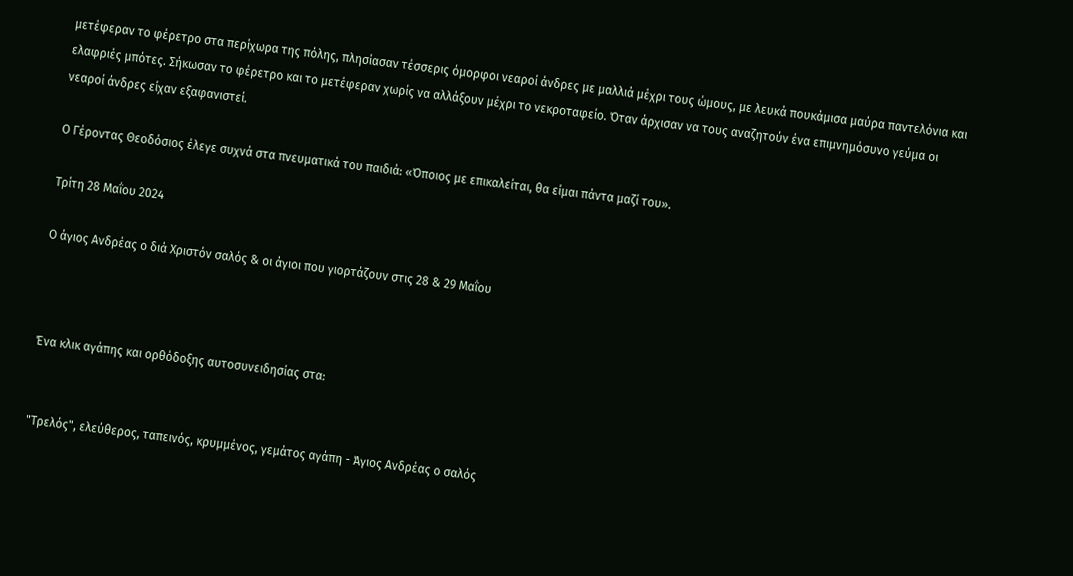μετέφεραν το φέρετρο στα περίχωρα της πόλης, πλησίασαν τέσσερις όμορφοι νεαροί άνδρες με μαλλιά μέχρι τους ώμους, με λευκά πουκάμισα μαύρα παντελόνια και ελαφριές μπότες. Σήκωσαν το φέρετρο και το μετέφεραν χωρίς να αλλάξουν μέχρι το νεκροταφείο. Όταν άρχισαν να τους αναζητούν ένα επιμνημόσυνο γεύμα οι νεαροί άνδρες είχαν εξαφανιστεί.

Ο Γέροντας Θεοδόσιος έλεγε συχνά στα πνευματικά του παιδιά: «Όποιος με επικαλείται, θα είμαι πάντα μαζί του».

Τρίτη 28 Μαΐου 2024

Ο άγιος Ανδρέας ο διά Χριστόν σαλός & οι άγιοι που γιορτάζουν στις 28 & 29 Μαΐου



Ένα κλικ αγάπης και ορθόδοξης αυτοσυνειδησίας στα:


"Τρελός", ελεύθερος, ταπεινός, κρυμμένος, γεμάτος αγάπη - Άγιος Ανδρέας ο σαλός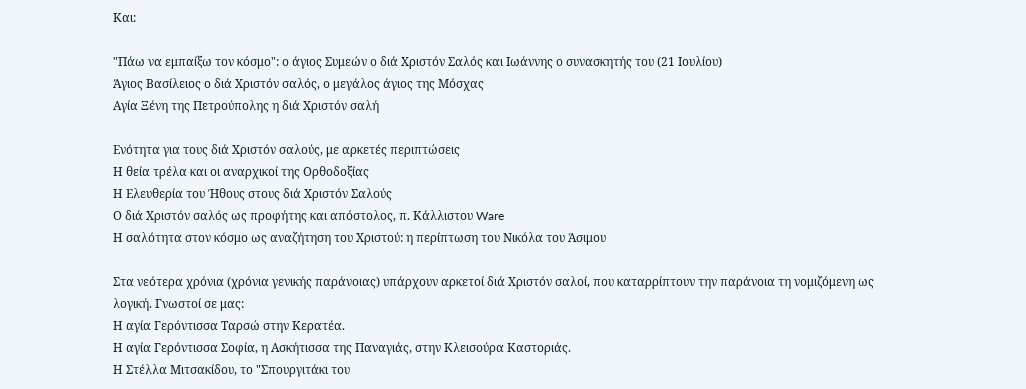Και:

"Πάω να εμπαίξω τον κόσμο": ο άγιος Συμεών ο διά Χριστόν Σαλός και Ιωάννης ο συνασκητής του (21 Ιουλίου)
Άγιος Βασίλειος ο διά Χριστόν σαλός, ο μεγάλος άγιος της Μόσχας
Αγία Ξένη της Πετρούπολης η διά Χριστόν σαλή

Ενότητα για τους διά Χριστόν σαλούς, με αρκετές περιπτώσεις
Η θεία τρέλα και οι αναρχικοί της Ορθοδοξίας
Η Ελευθερία του Ήθους στους διά Χριστόν Σαλούς
Ο διά Χριστόν σαλός ως προφήτης και απόστολος, π. Κάλλιστου Ware
Η σαλότητα στον κόσμο ως αναζήτηση του Χριστού: η περίπτωση του Νικόλα του Άσιμου

Στα νεότερα χρόνια (χρόνια γενικής παράνοιας) υπάρχουν αρκετοί διά Χριστόν σαλοί, που καταρρίπτουν την παράνοια τη νομιζόμενη ως λογική. Γνωστοί σε μας:
Η αγία Γερόντισσα Ταρσώ στην Κερατέα.
Η αγία Γερόντισσα Σοφία, η Ασκήτισσα της Παναγιάς, στην Κλεισούρα Καστοριάς.
Η Στέλλα Μιτσακίδου, το "Σπουργιτάκι του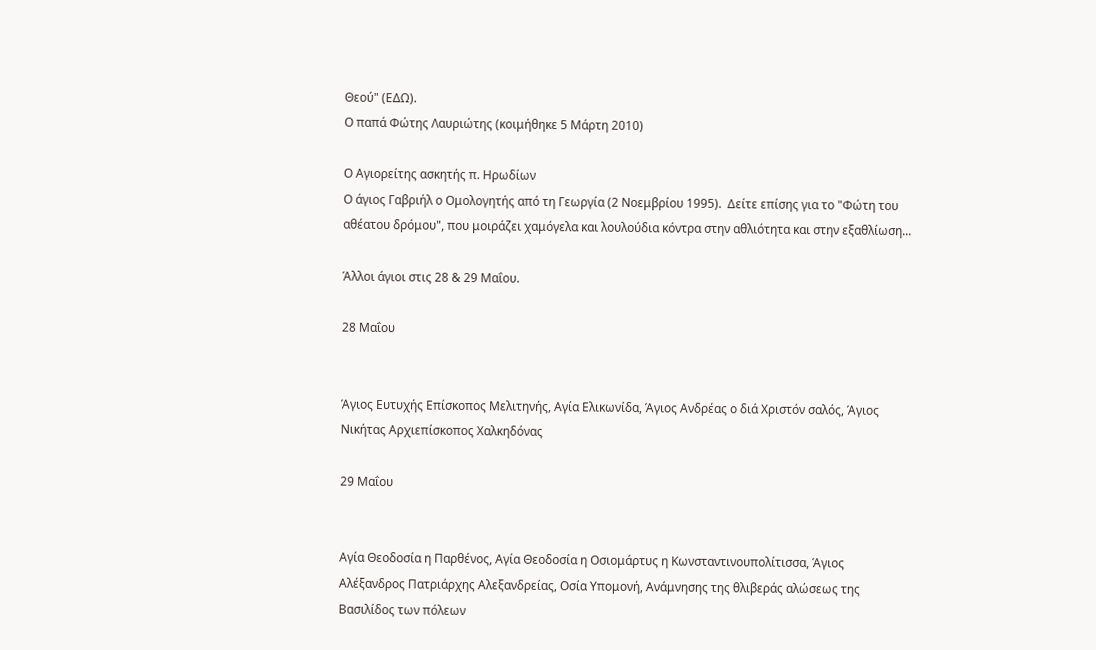Θεού" (ΕΔΩ).
Ο παπά Φώτης Λαυριώτης (κοιμήθηκε 5 Μάρτη 2010)

Ο Αγιορείτης ασκητής π. Ηρωδίων
Ο άγιος Γαβριήλ ο Ομολογητής από τη Γεωργία (2 Νοεμβρίου 1995).  Δείτε επίσης για το "Φώτη του αθέατου δρόμου", που μοιράζει χαμόγελα και λουλούδια κόντρα στην αθλιότητα και στην εξαθλίωση...

Άλλοι άγιοι στις 28 & 29 Μαΐου.

28 Μαΐου


Άγιος Ευτυχής Επίσκοπος Μελιτηνής, Αγία Ελικωνίδα, Άγιος Ανδρέας ο διά Χριστόν σαλός, Άγιος Νικήτας Αρχιεπίσκοπος Χαλκηδόνας

29 Μαΐου


Αγία Θεοδοσία η Παρθένος, Αγία Θεοδοσία η Οσιομάρτυς η Κωνσταντινουπολίτισσα, Άγιος Αλέξανδρος Πατριάρχης Αλεξανδρείας, Οσία Υπομονή, Ανάμνησης της θλιβεράς αλώσεως της Βασιλίδος των πόλεων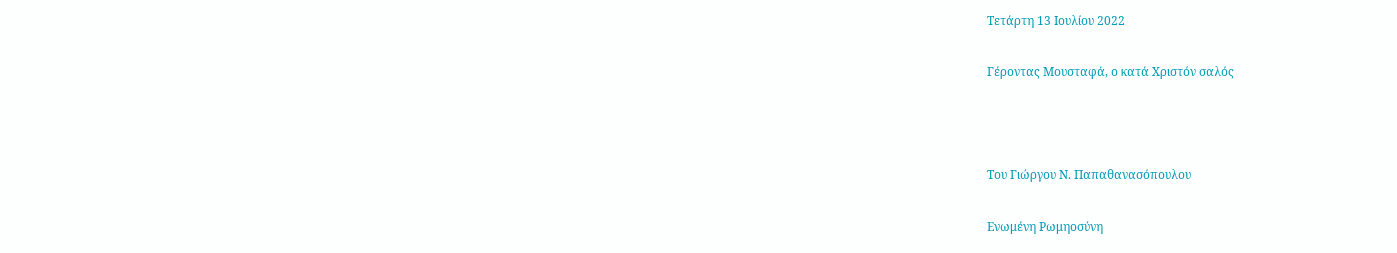Τετάρτη 13 Ιουλίου 2022

Γέροντας Μουσταφά, ο κατά Χριστόν σαλός



Του Γιώργου Ν. Παπαθανασόπουλου

Ενωμένη Ρωμηοσύνη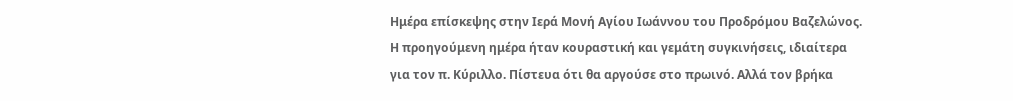Ημέρα επίσκεψης στην Ιερά Μονή Αγίου Ιωάννου του Προδρόμου Βαζελώνος. Η προηγούμενη ημέρα ήταν κουραστική και γεμάτη συγκινήσεις, ιδιαίτερα για τον π. Κύριλλο. Πίστευα ότι θα αργούσε στο πρωινό. Αλλά τον βρήκα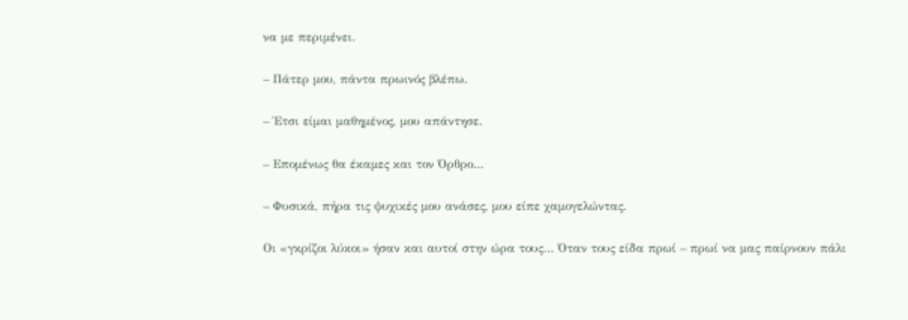να με περιμένει.

– Πάτερ μου, πάντα πρωινός βλέπω.

– Έτσι είμαι μαθημένος, μου απάντησε.

– Επομένως θα έκαμες και τον Όρθρο…

– Φυσικά, πήρα τις ψυχικές μου ανάσες, μου είπε χαμογελώντας.

Οι «γκρίζοι λύκοι» ήσαν και αυτοί στην ώρα τους… Όταν τους είδα πρωί – πρωί να μας παίρνουν πάλι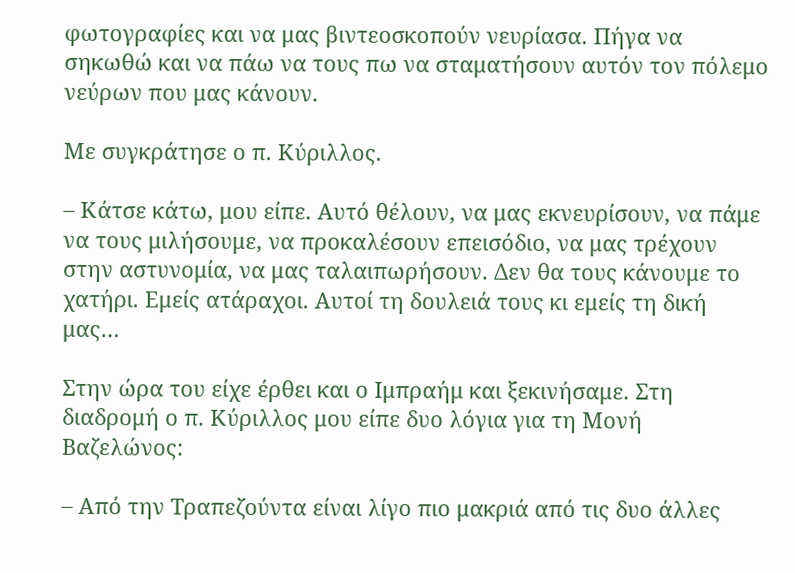φωτογραφίες και να μας βιντεοσκοπούν νευρίασα. Πήγα να σηκωθώ και να πάω να τους πω να σταματήσουν αυτόν τον πόλεμο νεύρων που μας κάνουν.

Με συγκράτησε ο π. Κύριλλος.

– Κάτσε κάτω, μου είπε. Αυτό θέλουν, να μας εκνευρίσουν, να πάμε να τους μιλήσουμε, να προκαλέσουν επεισόδιο, να μας τρέχουν στην αστυνομία, να μας ταλαιπωρήσουν. Δεν θα τους κάνουμε το χατήρι. Εμείς ατάραχοι. Αυτοί τη δουλειά τους κι εμείς τη δική μας…

Στην ώρα του είχε έρθει και ο Ιμπραήμ και ξεκινήσαμε. Στη διαδρομή ο π. Κύριλλος μου είπε δυο λόγια για τη Μονή Βαζελώνος:

– Από την Τραπεζούντα είναι λίγο πιο μακριά από τις δυο άλλες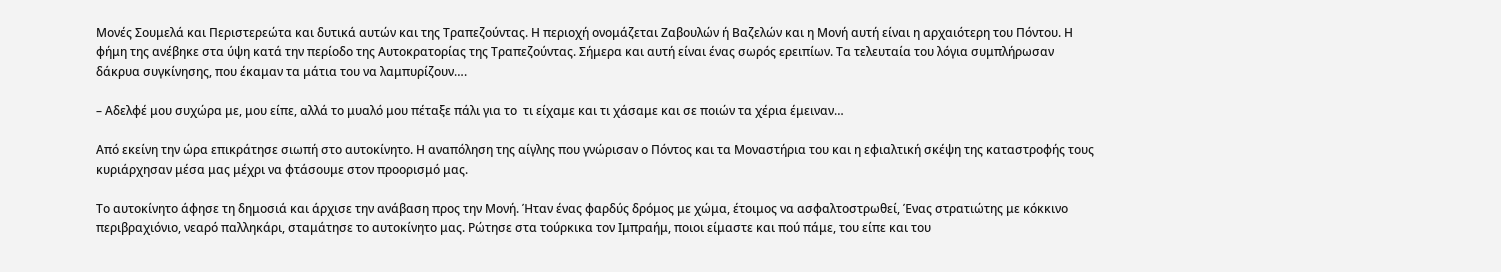Μονές Σουμελά και Περιστερεώτα και δυτικά αυτών και της Τραπεζούντας. Η περιοχή ονομάζεται Ζαβουλών ή Βαζελών και η Μονή αυτή είναι η αρχαιότερη του Πόντου. Η φήμη της ανέβηκε στα ύψη κατά την περίοδο της Αυτοκρατορίας της Τραπεζούντας. Σήμερα και αυτή είναι ένας σωρός ερειπίων. Τα τελευταία του λόγια συμπλήρωσαν δάκρυα συγκίνησης, που έκαμαν τα μάτια του να λαμπυρίζουν….

– Αδελφέ μου συχώρα με, μου είπε, αλλά το μυαλό μου πέταξε πάλι για το  τι είχαμε και τι χάσαμε και σε ποιών τα χέρια έμειναν…

Από εκείνη την ώρα επικράτησε σιωπή στο αυτοκίνητο. Η αναπόληση της αίγλης που γνώρισαν ο Πόντος και τα Μοναστήρια του και η εφιαλτική σκέψη της καταστροφής τους κυριάρχησαν μέσα μας μέχρι να φτάσουμε στον προορισμό μας.

Το αυτοκίνητο άφησε τη δημοσιά και άρχισε την ανάβαση προς την Μονή. Ήταν ένας φαρδύς δρόμος με χώμα, έτοιμος να ασφαλτοστρωθεί, Ένας στρατιώτης με κόκκινο περιβραχιόνιο, νεαρό παλληκάρι, σταμάτησε το αυτοκίνητο μας. Ρώτησε στα τούρκικα τον Ιμπραήμ, ποιοι είμαστε και πού πάμε, του είπε και του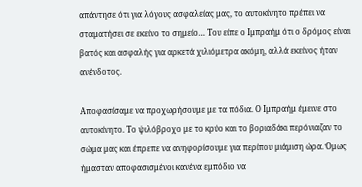απάντησε ότι για λόγους ασφαλείας μας, το αυτοκίνητο πρέπει να σταματήσει σε εκείνο το σημείο… Του είπε ο Ιμπραήμ ότι ο δρόμος είναι βατός και ασφαλής για αρκετά χιλιόμετρα ακόμη, αλλά εκείνος ήταν ανένδοτος.

Αποφασίσαμε να προχωρήσουμε με τα πόδια. Ο Ιμπραήμ έμεινε στο αυτοκίνητο. Το ψιλόβροχο με το κρύο και το βοριαδάκι περόνιαζαν το σώμα μας και έπρεπε να ανηφορίσουμε για περίπου μιάμιση ώρα. Όμως ήμασταν αποφασισμένοι κανένα εμπόδιο να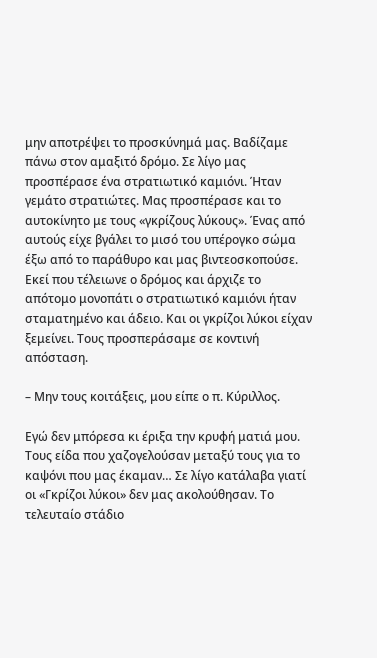μην αποτρέψει το προσκύνημά μας. Βαδίζαμε πάνω στον αμαξιτό δρόμο. Σε λίγο μας προσπέρασε ένα στρατιωτικό καμιόνι. Ήταν γεμάτο στρατιώτες. Μας προσπέρασε και το αυτοκίνητο με τους «γκρίζους λύκους». Ένας από αυτούς είχε βγάλει το μισό του υπέρογκο σώμα έξω από το παράθυρο και μας βιντεοσκοπούσε. Εκεί που τέλειωνε ο δρόμος και άρχιζε το απότομο μονοπάτι ο στρατιωτικό καμιόνι ήταν σταματημένο και άδειο. Και οι γκρίζοι λύκοι είχαν ξεμείνει. Τους προσπεράσαμε σε κοντινή απόσταση.

– Μην τους κοιτάξεις, μου είπε ο π. Κύριλλος.

Εγώ δεν μπόρεσα κι έριξα την κρυφή ματιά μου. Τους είδα που χαζογελούσαν μεταξύ τους για το καψόνι που μας έκαμαν… Σε λίγο κατάλαβα γιατί οι «Γκρίζοι λύκοι» δεν μας ακολούθησαν. Το τελευταίο στάδιο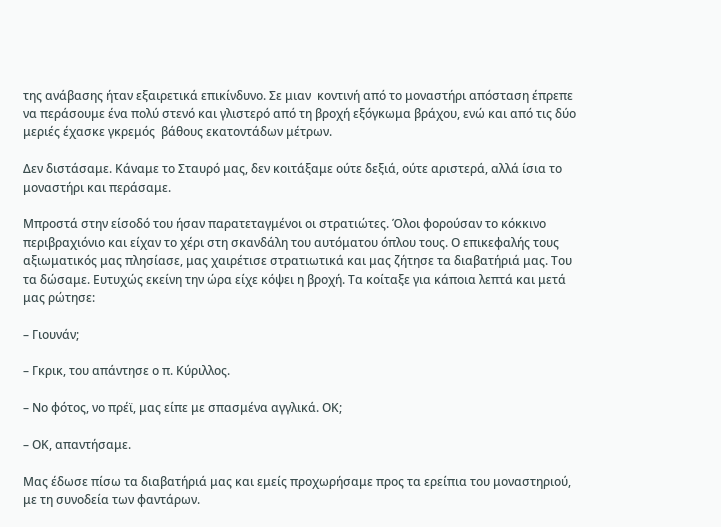της ανάβασης ήταν εξαιρετικά επικίνδυνο. Σε μιαν  κοντινή από το μοναστήρι απόσταση έπρεπε να περάσουμε ένα πολύ στενό και γλιστερό από τη βροχή εξόγκωμα βράχου, ενώ και από τις δύο μεριές έχασκε γκρεμός  βάθους εκατοντάδων μέτρων.

Δεν διστάσαμε. Κάναμε το Σταυρό μας, δεν κοιτάξαμε ούτε δεξιά, ούτε αριστερά, αλλά ίσια το μοναστήρι και περάσαμε.

Μπροστά στην είσοδό του ήσαν παρατεταγμένοι οι στρατιώτες. Όλοι φορούσαν το κόκκινο περιβραχιόνιο και είχαν το χέρι στη σκανδάλη του αυτόματου όπλου τους. Ο επικεφαλής τους αξιωματικός μας πλησίασε, μας χαιρέτισε στρατιωτικά και μας ζήτησε τα διαβατήριά μας. Του τα δώσαμε. Ευτυχώς εκείνη την ώρα είχε κόψει η βροχή. Τα κοίταξε για κάποια λεπτά και μετά μας ρώτησε:

– Γιουνάν;

– Γκρικ, του απάντησε ο π. Κύριλλος.

– Νο φότος, νο πρέϊ, μας είπε με σπασμένα αγγλικά. ΟΚ;

– ΟΚ, απαντήσαμε.

Μας έδωσε πίσω τα διαβατήριά μας και εμείς προχωρήσαμε προς τα ερείπια του μοναστηριού, με τη συνοδεία των φαντάρων.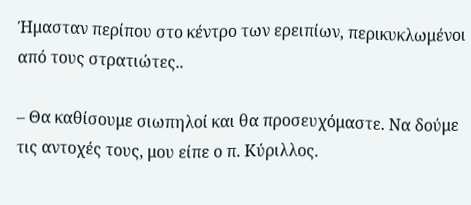Ήμασταν περίπου στο κέντρο των ερειπίων, περικυκλωμένοι από τους στρατιώτες..

– Θα καθίσουμε σιωπηλοί και θα προσευχόμαστε. Να δούμε τις αντοχές τους, μου είπε ο π. Κύριλλος.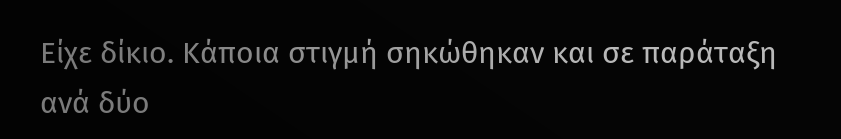Είχε δίκιο. Κάποια στιγμή σηκώθηκαν και σε παράταξη ανά δύο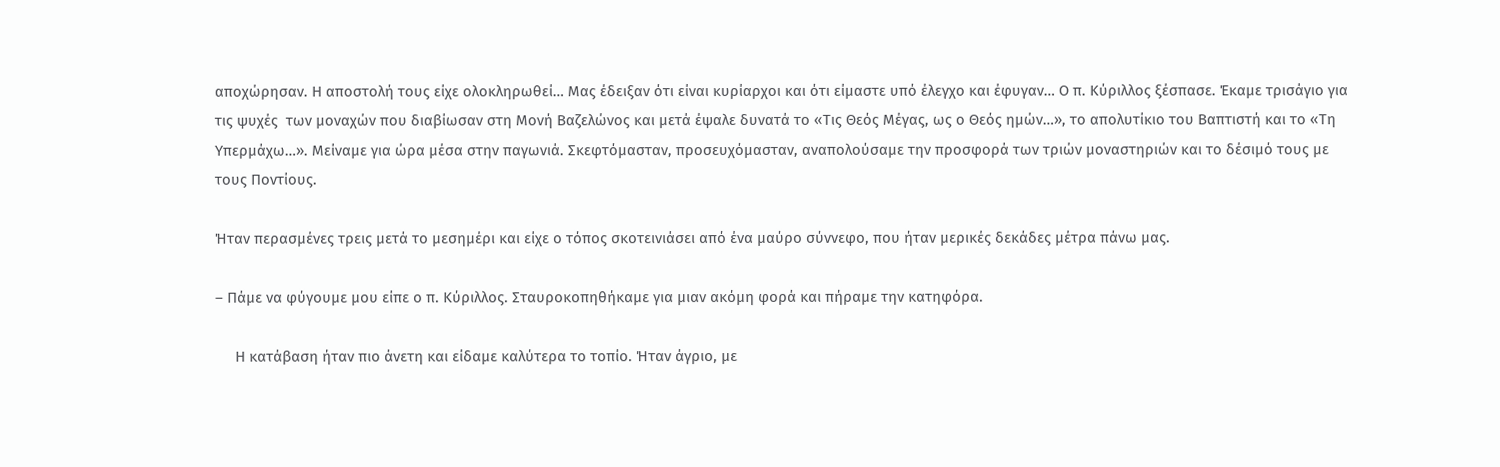αποχώρησαν. Η αποστολή τους είχε ολοκληρωθεί… Μας έδειξαν ότι είναι κυρίαρχοι και ότι είμαστε υπό έλεγχο και έφυγαν… Ο π. Κύριλλος ξέσπασε. Έκαμε τρισάγιο για τις ψυχές  των μοναχών που διαβίωσαν στη Μονή Βαζελώνος και μετά έψαλε δυνατά το «Τις Θεός Μέγας, ως ο Θεός ημών…», το απολυτίκιο του Βαπτιστή και το «Τη Υπερμάχω…». Μείναμε για ώρα μέσα στην παγωνιά. Σκεφτόμασταν, προσευχόμασταν, αναπολούσαμε την προσφορά των τριών μοναστηριών και το δέσιμό τους με τους Ποντίους.

Ήταν περασμένες τρεις μετά το μεσημέρι και είχε ο τόπος σκοτεινιάσει από ένα μαύρο σύννεφο, που ήταν μερικές δεκάδες μέτρα πάνω μας.

– Πάμε να φύγουμε μου είπε ο π. Κύριλλος. Σταυροκοπηθήκαμε για μιαν ακόμη φορά και πήραμε την κατηφόρα.

     Η κατάβαση ήταν πιο άνετη και είδαμε καλύτερα το τοπίο. Ήταν άγριο, με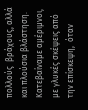πολλούς  βράχους, αλλά και πλούσια βλάστηση. Κατεβαίναμε αμέριμνοι, με γλυκές σκέψεις από την επίσκεψη,  όταν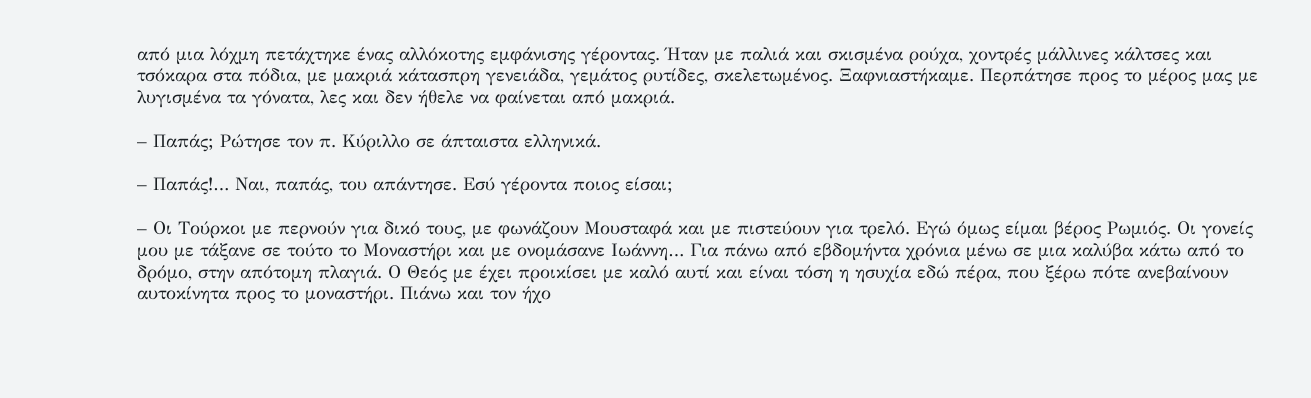από μια λόχμη πετάχτηκε ένας αλλόκοτης εμφάνισης γέροντας. Ήταν με παλιά και σκισμένα ρούχα, χοντρές μάλλινες κάλτσες και τσόκαρα στα πόδια, με μακριά κάτασπρη γενειάδα, γεμάτος ρυτίδες, σκελετωμένος. Ξαφνιαστήκαμε. Περπάτησε προς το μέρος μας με λυγισμένα τα γόνατα, λες και δεν ήθελε να φαίνεται από μακριά.

– Παπάς; Ρώτησε τον π. Κύριλλο σε άπταιστα ελληνικά.

– Παπάς!… Ναι, παπάς, του απάντησε. Εσύ γέροντα ποιος είσαι;

– Οι Τούρκοι με περνούν για δικό τους, με φωνάζουν Μουσταφά και με πιστεύουν για τρελό. Εγώ όμως είμαι βέρος Ρωμιός. Οι γονείς μου με τάξανε σε τούτο το Μοναστήρι και με ονομάσανε Ιωάννη… Για πάνω από εβδομήντα χρόνια μένω σε μια καλύβα κάτω από το δρόμο, στην απότομη πλαγιά. Ο Θεός με έχει προικίσει με καλό αυτί και είναι τόση η ησυχία εδώ πέρα, που ξέρω πότε ανεβαίνουν αυτοκίνητα προς το μοναστήρι. Πιάνω και τον ήχο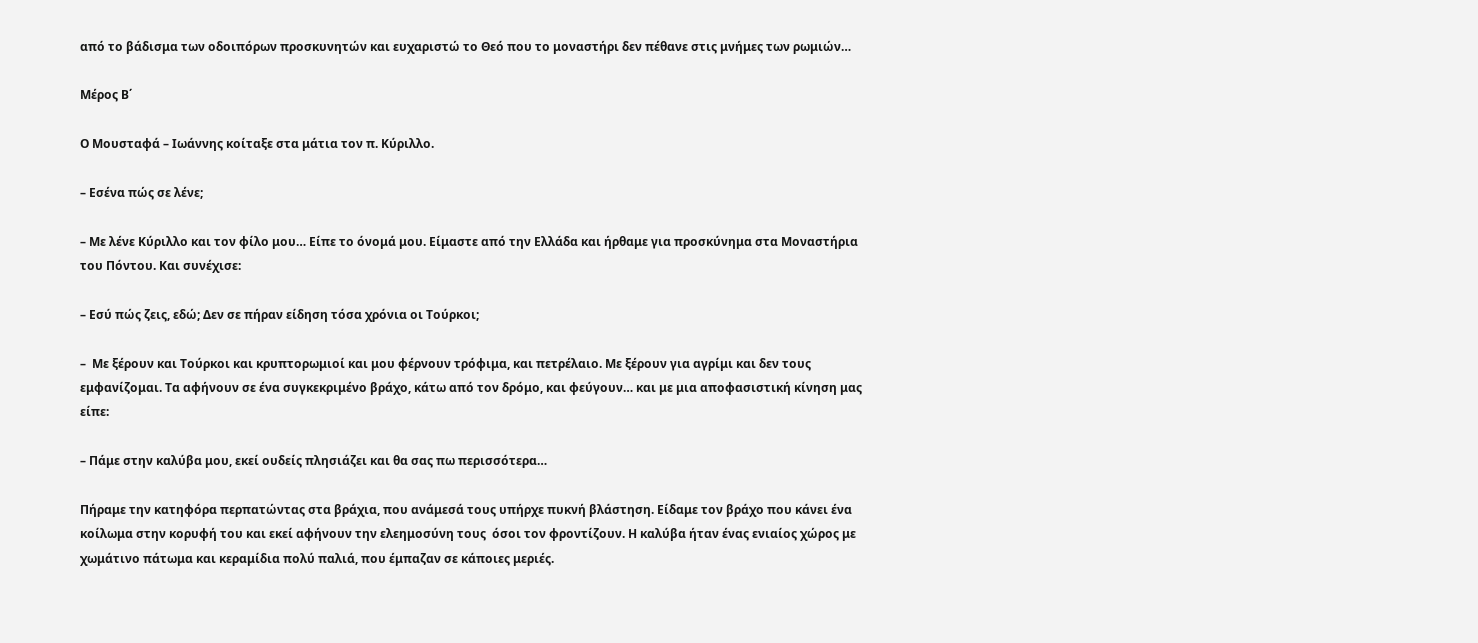από το βάδισμα των οδοιπόρων προσκυνητών και ευχαριστώ το Θεό που το μοναστήρι δεν πέθανε στις μνήμες των ρωμιών…

Μέρος Β΄

Ο Μουσταφά – Ιωάννης κοίταξε στα μάτια τον π. Κύριλλο.

– Εσένα πώς σε λένε;

– Με λένε Κύριλλο και τον φίλο μου… Είπε το όνομά μου. Είμαστε από την Ελλάδα και ήρθαμε για προσκύνημα στα Μοναστήρια του Πόντου. Και συνέχισε:

– Εσύ πώς ζεις, εδώ; Δεν σε πήραν είδηση τόσα χρόνια οι Τούρκοι;

–  Με ξέρουν και Τούρκοι και κρυπτορωμιοί και μου φέρνουν τρόφιμα, και πετρέλαιο. Με ξέρουν για αγρίμι και δεν τους εμφανίζομαι. Τα αφήνουν σε ένα συγκεκριμένο βράχο, κάτω από τον δρόμο, και φεύγουν… και με μια αποφασιστική κίνηση μας είπε:

– Πάμε στην καλύβα μου, εκεί ουδείς πλησιάζει και θα σας πω περισσότερα…

Πήραμε την κατηφόρα περπατώντας στα βράχια, που ανάμεσά τους υπήρχε πυκνή βλάστηση. Είδαμε τον βράχο που κάνει ένα κοίλωμα στην κορυφή του και εκεί αφήνουν την ελεημοσύνη τους  όσοι τον φροντίζουν. Η καλύβα ήταν ένας ενιαίος χώρος με χωμάτινο πάτωμα και κεραμίδια πολύ παλιά, που έμπαζαν σε κάποιες μεριές.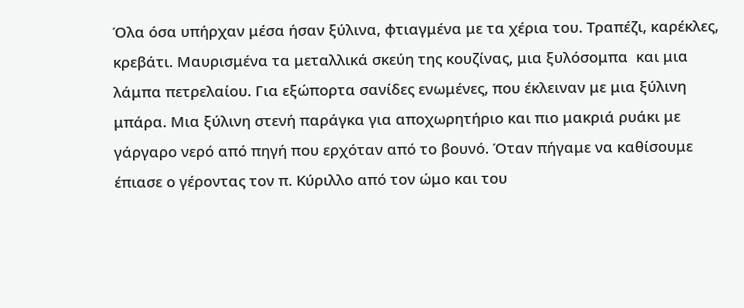Όλα όσα υπήρχαν μέσα ήσαν ξύλινα, φτιαγμένα με τα χέρια του. Τραπέζι, καρέκλες, κρεβάτι. Μαυρισμένα τα μεταλλικά σκεύη της κουζίνας, μια ξυλόσομπα  και μια λάμπα πετρελαίου. Για εξώπορτα σανίδες ενωμένες, που έκλειναν με μια ξύλινη μπάρα. Μια ξύλινη στενή παράγκα για αποχωρητήριο και πιο μακριά ρυάκι με γάργαρο νερό από πηγή που ερχόταν από το βουνό. Όταν πήγαμε να καθίσουμε έπιασε ο γέροντας τον π. Κύριλλο από τον ώμο και του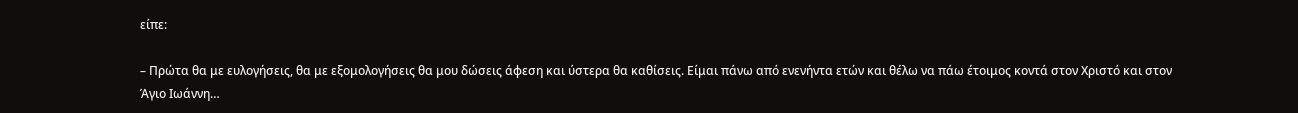είπε:

– Πρώτα θα με ευλογήσεις, θα με εξομολογήσεις θα μου δώσεις άφεση και ύστερα θα καθίσεις. Είμαι πάνω από ενενήντα ετών και θέλω να πάω έτοιμος κοντά στον Χριστό και στον Άγιο Ιωάννη…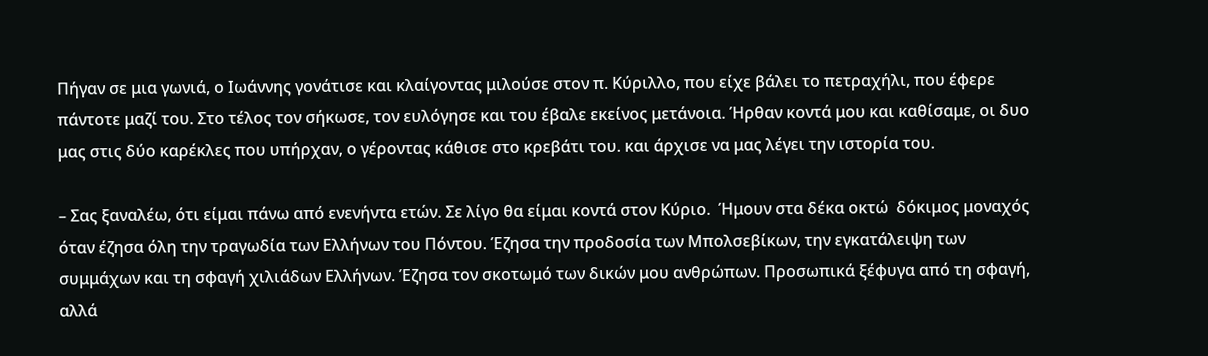Πήγαν σε μια γωνιά, ο Ιωάννης γονάτισε και κλαίγοντας μιλούσε στον π. Κύριλλο, που είχε βάλει το πετραχήλι, που έφερε πάντοτε μαζί του. Στο τέλος τον σήκωσε, τον ευλόγησε και του έβαλε εκείνος μετάνοια. Ήρθαν κοντά μου και καθίσαμε, οι δυο μας στις δύο καρέκλες που υπήρχαν, ο γέροντας κάθισε στο κρεβάτι του. και άρχισε να μας λέγει την ιστορία του.

– Σας ξαναλέω, ότι είμαι πάνω από ενενήντα ετών. Σε λίγο θα είμαι κοντά στον Κύριο.  Ήμουν στα δέκα οκτώ  δόκιμος μοναχός όταν έζησα όλη την τραγωδία των Ελλήνων του Πόντου. Έζησα την προδοσία των Μπολσεβίκων, την εγκατάλειψη των συμμάχων και τη σφαγή χιλιάδων Ελλήνων. Έζησα τον σκοτωμό των δικών μου ανθρώπων. Προσωπικά ξέφυγα από τη σφαγή, αλλά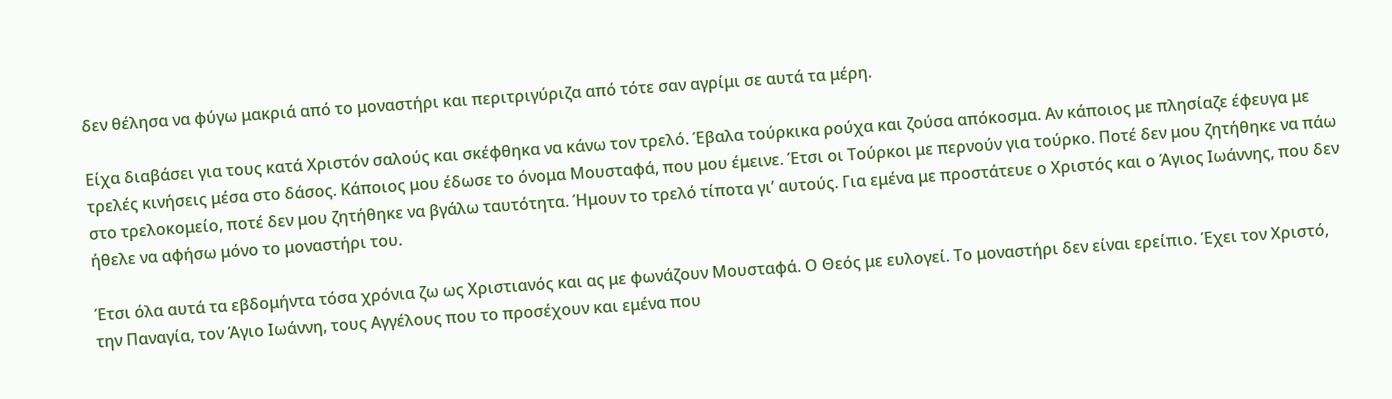δεν θέλησα να φύγω μακριά από το μοναστήρι και περιτριγύριζα από τότε σαν αγρίμι σε αυτά τα μέρη.

Είχα διαβάσει για τους κατά Χριστόν σαλούς και σκέφθηκα να κάνω τον τρελό. Έβαλα τούρκικα ρούχα και ζούσα απόκοσμα. Αν κάποιος με πλησίαζε έφευγα με τρελές κινήσεις μέσα στο δάσος. Κάποιος μου έδωσε το όνομα Μουσταφά, που μου έμεινε. Έτσι οι Τούρκοι με περνούν για τούρκο. Ποτέ δεν μου ζητήθηκε να πάω στο τρελοκομείο, ποτέ δεν μου ζητήθηκε να βγάλω ταυτότητα. Ήμουν το τρελό τίποτα γι’ αυτούς. Για εμένα με προστάτευε ο Χριστός και ο Άγιος Ιωάννης, που δεν ήθελε να αφήσω μόνο το μοναστήρι του.

Έτσι όλα αυτά τα εβδομήντα τόσα χρόνια ζω ως Χριστιανός και ας με φωνάζουν Μουσταφά. Ο Θεός με ευλογεί. Το μοναστήρι δεν είναι ερείπιο. Έχει τον Χριστό, την Παναγία, τον Άγιο Ιωάννη, τους Αγγέλους που το προσέχουν και εμένα που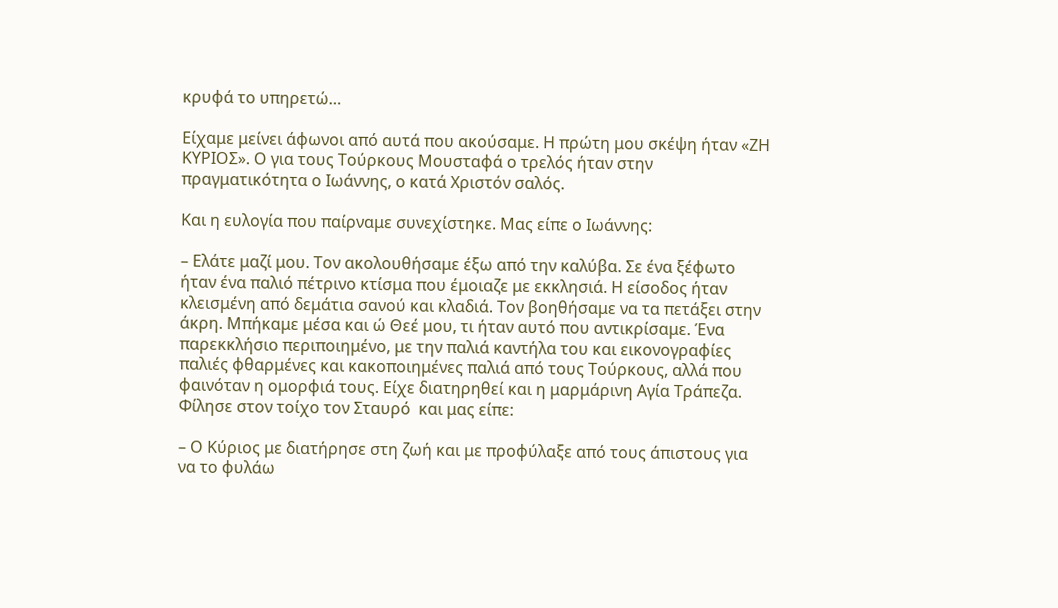κρυφά το υπηρετώ…

Είχαμε μείνει άφωνοι από αυτά που ακούσαμε. Η πρώτη μου σκέψη ήταν «ΖΗ ΚΥΡΙΟΣ». Ο για τους Τούρκους Μουσταφά ο τρελός ήταν στην πραγματικότητα ο Ιωάννης, ο κατά Χριστόν σαλός.

Και η ευλογία που παίρναμε συνεχίστηκε. Μας είπε ο Ιωάννης:

– Ελάτε μαζί μου. Τον ακολουθήσαμε έξω από την καλύβα. Σε ένα ξέφωτο ήταν ένα παλιό πέτρινο κτίσμα που έμοιαζε με εκκλησιά. Η είσοδος ήταν κλεισμένη από δεμάτια σανού και κλαδιά. Τον βοηθήσαμε να τα πετάξει στην άκρη. Μπήκαμε μέσα και ώ Θεέ μου, τι ήταν αυτό που αντικρίσαμε. Ένα παρεκκλήσιο περιποιημένο, με την παλιά καντήλα του και εικονογραφίες παλιές φθαρμένες και κακοποιημένες παλιά από τους Τούρκους, αλλά που φαινόταν η ομορφιά τους. Είχε διατηρηθεί και η μαρμάρινη Αγία Τράπεζα. Φίλησε στον τοίχο τον Σταυρό  και μας είπε:

– Ο Κύριος με διατήρησε στη ζωή και με προφύλαξε από τους άπιστους για να το φυλάω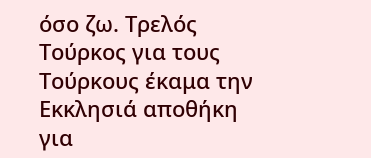όσο ζω. Τρελός Τούρκος για τους Τούρκους έκαμα την Εκκλησιά αποθήκη για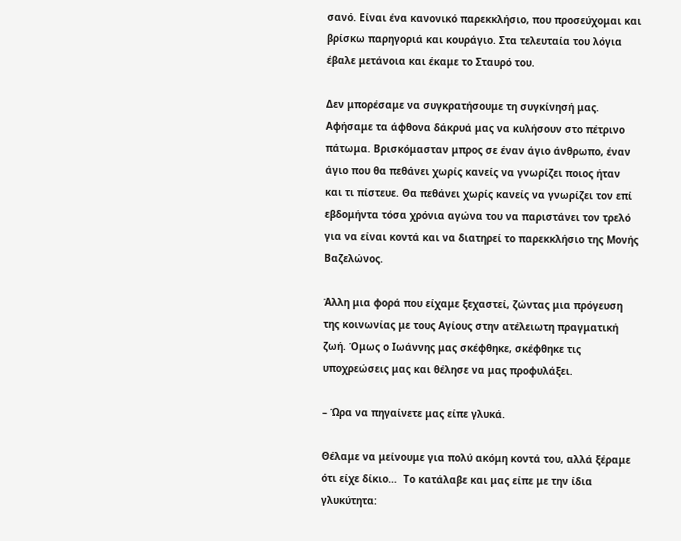σανό. Είναι ένα κανονικό παρεκκλήσιο, που προσεύχομαι και βρίσκω παρηγοριά και κουράγιο. Στα τελευταία του λόγια έβαλε μετάνοια και έκαμε το Σταυρό του.

Δεν μπορέσαμε να συγκρατήσουμε τη συγκίνησή μας. Αφήσαμε τα άφθονα δάκρυά μας να κυλήσουν στο πέτρινο πάτωμα. Βρισκόμασταν μπρος σε έναν άγιο άνθρωπο, έναν άγιο που θα πεθάνει χωρίς κανείς να γνωρίζει ποιος ήταν και τι πίστευε. Θα πεθάνει χωρίς κανείς να γνωρίζει τον επί εβδομήντα τόσα χρόνια αγώνα του να παριστάνει τον τρελό για να είναι κοντά και να διατηρεί το παρεκκλήσιο της Μονής Βαζελώνος.

Άλλη μια φορά που είχαμε ξεχαστεί, ζώντας μια πρόγευση της κοινωνίας με τους Αγίους στην ατέλειωτη πραγματική ζωή. Όμως ο Ιωάννης μας σκέφθηκε, σκέφθηκε τις υποχρεώσεις μας και θέλησε να μας προφυλάξει.

– Ώρα να πηγαίνετε μας είπε γλυκά.

Θέλαμε να μείνουμε για πολύ ακόμη κοντά του, αλλά ξέραμε ότι είχε δίκιο…  Το κατάλαβε και μας είπε με την ίδια γλυκύτητα: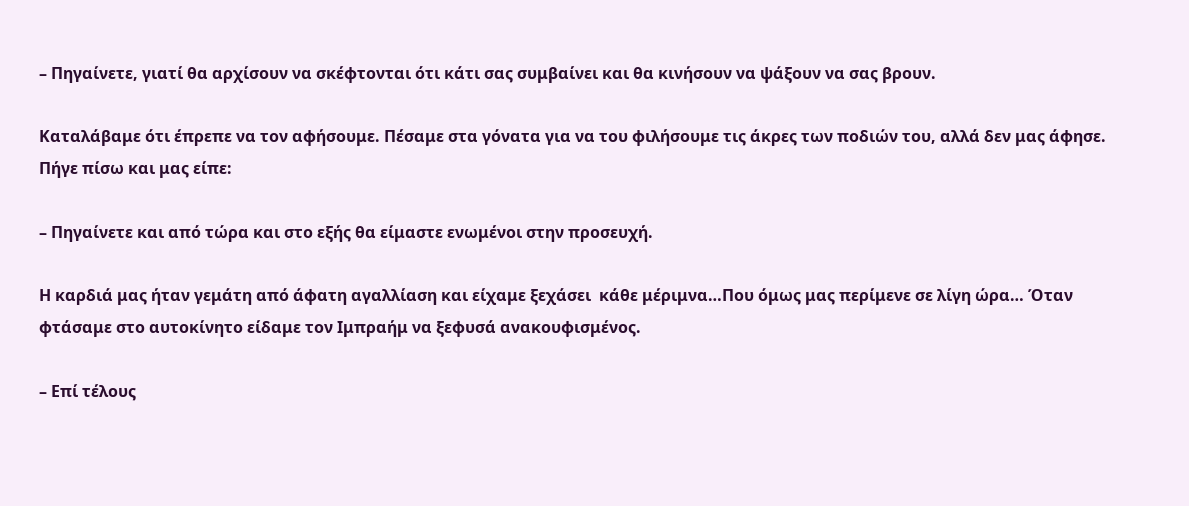– Πηγαίνετε, γιατί θα αρχίσουν να σκέφτονται ότι κάτι σας συμβαίνει και θα κινήσουν να ψάξουν να σας βρουν.

Καταλάβαμε ότι έπρεπε να τον αφήσουμε. Πέσαμε στα γόνατα για να του φιλήσουμε τις άκρες των ποδιών του, αλλά δεν μας άφησε. Πήγε πίσω και μας είπε:

– Πηγαίνετε και από τώρα και στο εξής θα είμαστε ενωμένοι στην προσευχή.

Η καρδιά μας ήταν γεμάτη από άφατη αγαλλίαση και είχαμε ξεχάσει  κάθε μέριμνα…Που όμως μας περίμενε σε λίγη ώρα… Όταν φτάσαμε στο αυτοκίνητο είδαμε τον Ιμπραήμ να ξεφυσά ανακουφισμένος.

– Επί τέλους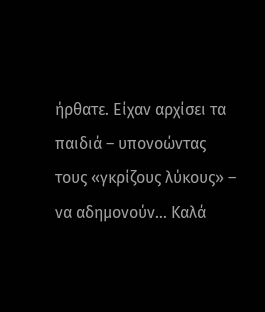ήρθατε. Είχαν αρχίσει τα παιδιά – υπονοώντας τους «γκρίζους λύκους» – να αδημονούν… Καλά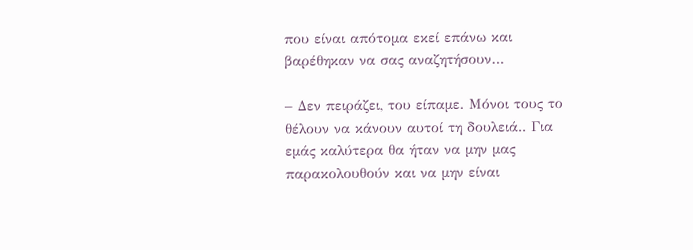που είναι απότομα εκεί επάνω και βαρέθηκαν να σας αναζητήσουν…

– Δεν πειράζει, του είπαμε. Μόνοι τους το θέλουν να κάνουν αυτοί τη δουλειά.. Για εμάς καλύτερα θα ήταν να μην μας παρακολουθούν και να μην είναι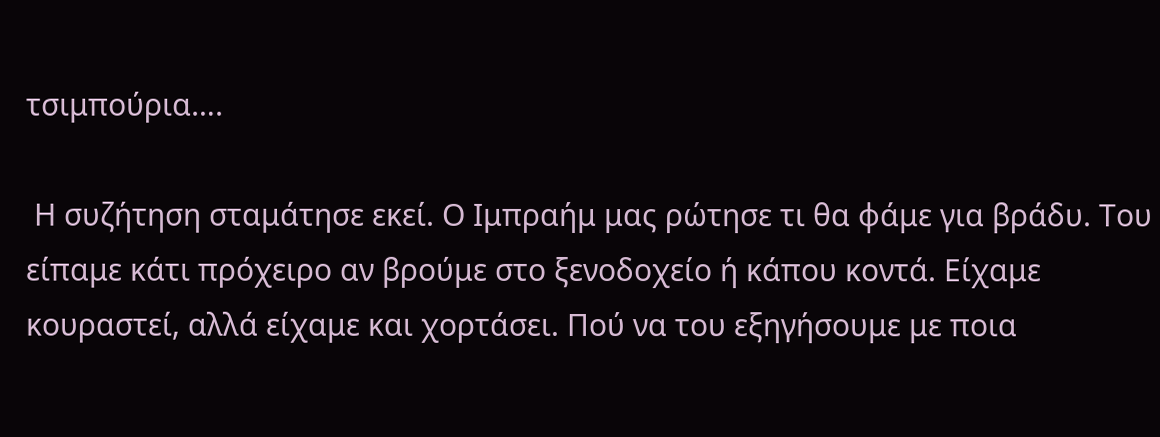τσιμπούρια….

 Η συζήτηση σταμάτησε εκεί. Ο Ιμπραήμ μας ρώτησε τι θα φάμε για βράδυ. Του είπαμε κάτι πρόχειρο αν βρούμε στο ξενοδοχείο ή κάπου κοντά. Είχαμε κουραστεί, αλλά είχαμε και χορτάσει. Πού να του εξηγήσουμε με ποια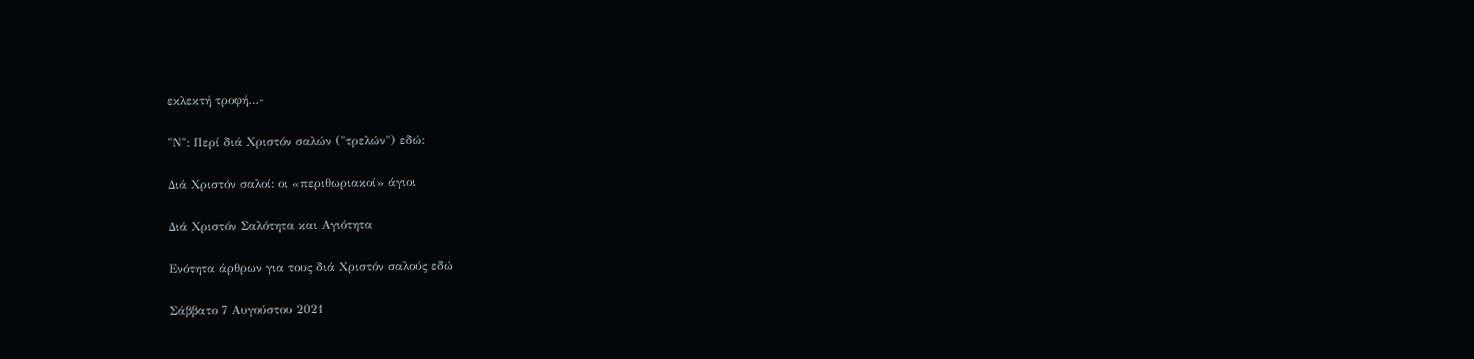εκλεκτή τροφή…-

"Ν": Περί διά Χριστόν σαλών ("τρελών") εδώ:

Διά Χριστόν σαλοί: οι «περιθωριακοί» άγιοι

Διά Χριστόν Σαλότητα και Αγιότητα

Ενότητα άρθρων για τους διά Χριστόν σαλούς εδώ

Σάββατο 7 Αυγούστου 2021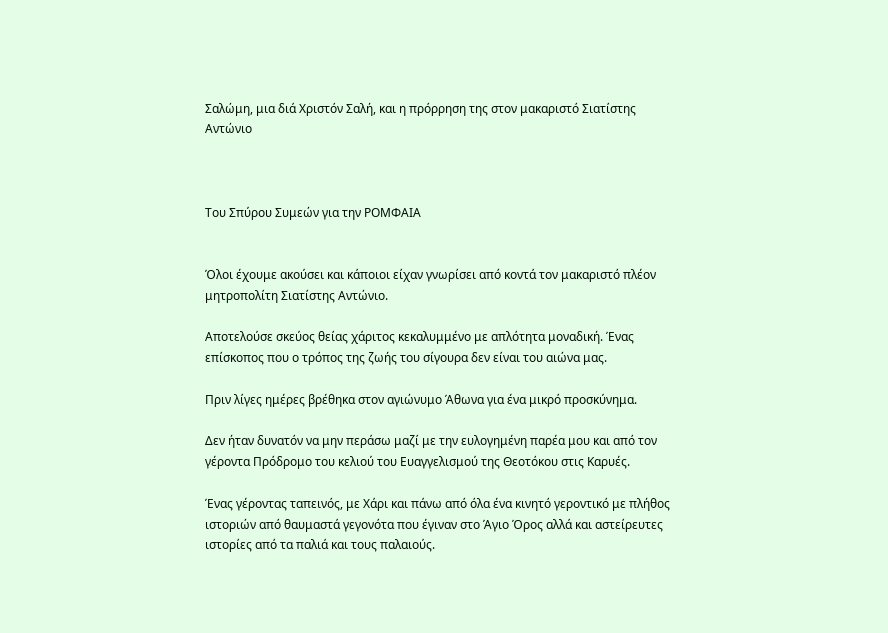Σαλώμη, μια διά Χριστόν Σαλή, και η πρόρρηση της στον μακαριστό Σιατίστης Αντώνιο



Του Σπύρου Συμεών για την ΡΟΜΦΑΙΑ


Όλοι έχουμε ακούσει και κάποιοι είχαν γνωρίσει από κοντά τον μακαριστό πλέον μητροπολίτη Σιατίστης Αντώνιο.

Αποτελούσε σκεύος θείας χάριτος κεκαλυμμένο με απλότητα μοναδική. Ένας επίσκοπος που ο τρόπος της ζωής του σίγουρα δεν είναι του αιώνα μας.

Πριν λίγες ημέρες βρέθηκα στον αγιώνυμο Άθωνα για ένα μικρό προσκύνημα.

Δεν ήταν δυνατόν να μην περάσω μαζί με την ευλογημένη παρέα μου και από τον γέροντα Πρόδρομο του κελιού του Ευαγγελισμού της Θεοτόκου στις Καρυές.

Ένας γέροντας ταπεινός, με Χάρι και πάνω από όλα ένα κινητό γεροντικό με πλήθος ιστοριών από θαυμαστά γεγονότα που έγιναν στο Άγιο Όρος αλλά και αστείρευτες ιστορίες από τα παλιά και τους παλαιούς.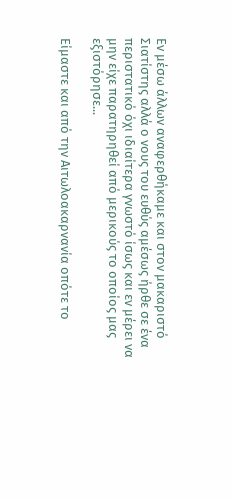Εν μέσω άλλων αναφερθήκαμε και στον μακαριστό Σιατίστης αλλά ο νους του ευθύς αμέσως ήρθε σε ένα περιστατικό όχι ιδιαίτερα γνωστό ίσως και εν μέρει να μην είχε παρατηρηθεί από μερικούς το οποίος μας εξιστόρησε...

Είμαστε και από την Αιτωλοακαρνανία οπότε το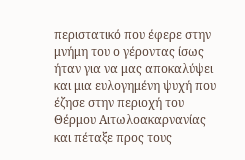περιστατικό που έφερε στην μνήμη του ο γέροντας ίσως ήταν για να μας αποκαλύψει και μια ευλογημένη ψυχή που έζησε στην περιοχή του Θέρμου Αιτωλοακαρνανίας και πέταξε προς τους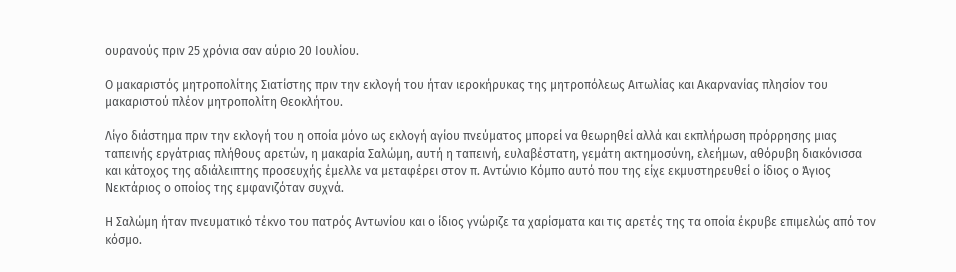ουρανούς πριν 25 χρόνια σαν αύριο 20 Ιουλίου.

Ο μακαριστός μητροπολίτης Σιατίστης πριν την εκλογή του ήταν ιεροκήρυκας της μητροπόλεως Αιτωλίας και Ακαρνανίας πλησίον του μακαριστού πλέον μητροπολίτη Θεοκλήτου.

Λίγο διάστημα πριν την εκλογή του η οποία μόνο ως εκλογή αγίου πνεύματος μπορεί να θεωρηθεί αλλά και εκπλήρωση πρόρρησης μιας ταπεινής εργάτριας πλήθους αρετών, η μακαρία Σαλώμη, αυτή η ταπεινή, ευλαβέστατη, γεμάτη ακτημοσύνη, ελεήμων, αθόρυβη διακόνισσα και κάτοχος της αδιάλειπτης προσευχής έμελλε να μεταφέρει στον π. Αντώνιο Κόμπο αυτό που της είχε εκμυστηρευθεί ο ίδιος ο Άγιος Νεκτάριος ο οποίος της εμφανιζόταν συχνά.

Η Σαλώμη ήταν πνευματικό τέκνο του πατρός Αντωνίου και ο ίδιος γνώριζε τα χαρίσματα και τις αρετές της τα οποία έκρυβε επιμελώς από τον κόσμο.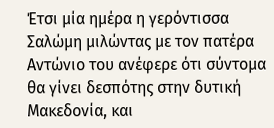Έτσι μία ημέρα η γερόντισσα Σαλώμη μιλώντας με τον πατέρα Αντώνιο του ανέφερε ότι σύντομα θα γίνει δεσπότης στην δυτική Μακεδονία, και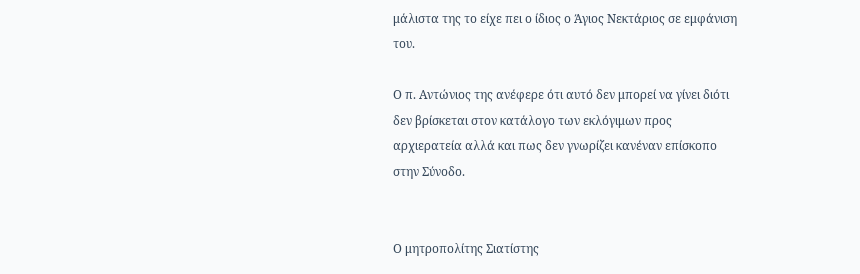μάλιστα της το είχε πει ο ίδιος ο Άγιος Νεκτάριος σε εμφάνιση του.

Ο π. Αντώνιος της ανέφερε ότι αυτό δεν μπορεί να γίνει διότι δεν βρίσκεται στον κατάλογο των εκλόγιμων προς αρχιερατεία αλλά και πως δεν γνωρίζει κανέναν επίσκοπο στην Σύνοδο.


Ο μητροπολίτης Σιατίστης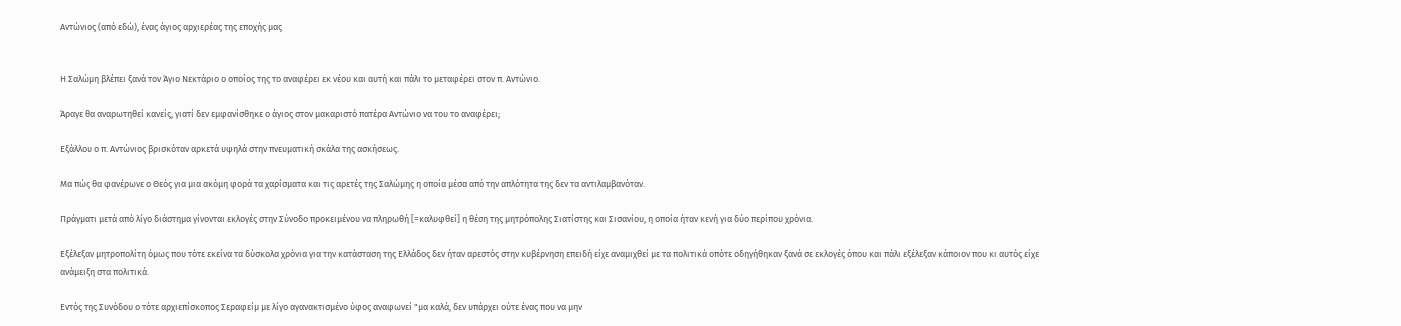Αντώνιος (από εδώ), ένας άγιος αρχιερέας της εποχής μας


Η Σαλώμη βλέπει ξανά τον Άγιο Νεκτάριο ο οποίος της το αναφέρει εκ νέου και αυτή και πάλι το μεταφέρει στον π. Αντώνιο.

Άραγε θα αναρωτηθεί κανείς, γιατί δεν εμφανίσθηκε ο άγιος στον μακαριστό πατέρα Αντώνιο να του το αναφέρει;

Εξάλλου ο π. Αντώνιος βρισκόταν αρκετά υψηλά στην πνευματική σκάλα της ασκήσεως.

Μα πώς θα φανέρωνε ο Θεός για μια ακόμη φορά τα χαρίσματα και τις αρετές της Σαλώμης η οποία μέσα από την απλότητα της δεν τα αντιλαμβανόταν.

Πράγματι μετά από λίγο διάστημα γίνονται εκλογές στην Σύνοδο προκειμένου να πληρωθή [=καλυφθεί] η θέση της μητρόπολης Σιατίστης και Σισανίου, η οποία ήταν κενή για δύο περίπου χρόνια.

Εξέλεξαν μητροπολίτη όμως που τότε εκείνα τα δύσκολα χρόνια για την κατάσταση της Ελλάδος δεν ήταν αρεστός στην κυβέρνηση επειδή είχε αναμιχθεί με τα πολιτικά οπότε οδηγήθηκαν ξανά σε εκλογές όπου και πάλι εξέλεξαν κάποιον που κι αυτός είχε ανάμειξη στα πολιτικά.

Εντός της Συνόδου ο τότε αρχιεπίσκοπος Σεραφείμ με λίγο αγανακτισμένο ύφος αναφωνεί "μα καλά, δεν υπάρχει ούτε ένας που να μην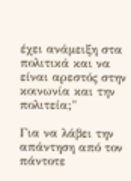έχει ανάμειξη στα πολιτικά και να είναι αρεστός στην κοινωνία και την πολιτεία;"

Για να λάβει την απάντηση από τον πάντοτε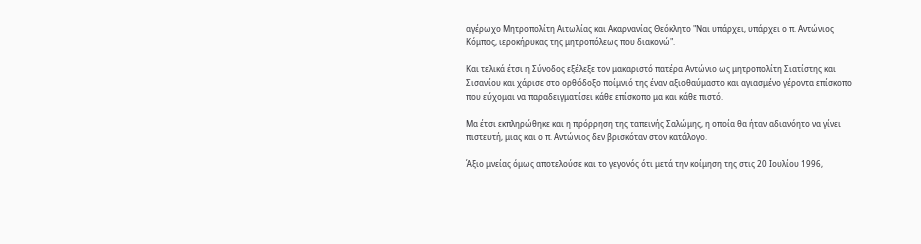αγέρωχο Μητροπολίτη Αιτωλίας και Ακαρνανίας Θεόκλητο "Ναι υπάρχει, υπάρχει ο π. Αντώνιος Κόμπος, ιεροκήρυκας της μητροπόλεως που διακονώ".

Και τελικά έτσι η Σύνοδος εξέλεξε τον μακαριστό πατέρα Αντώνιο ως μητροπολίτη Σιατίστης και Σισανίου και χάρισε στο ορθόδοξο ποίμνιό της έναν αξιοθαύμαστο και αγιασμένο γέροντα επίσκοπο που εύχομαι να παραδειγματίσει κάθε επίσκοπο μα και κάθε πιστό.

Μα έτσι εκπληρώθηκε και η πρόρρηση της ταπεινής Σαλώμης, η οποία θα ήταν αδιανόητο να γίνει πιστευτή, μιας και ο π. Αντώνιος δεν βρισκόταν στον κατάλογο.

Άξιο μνείας όμως αποτελούσε και το γεγονός ότι μετά την κοίμηση της στις 20 Ιουλίου 1996,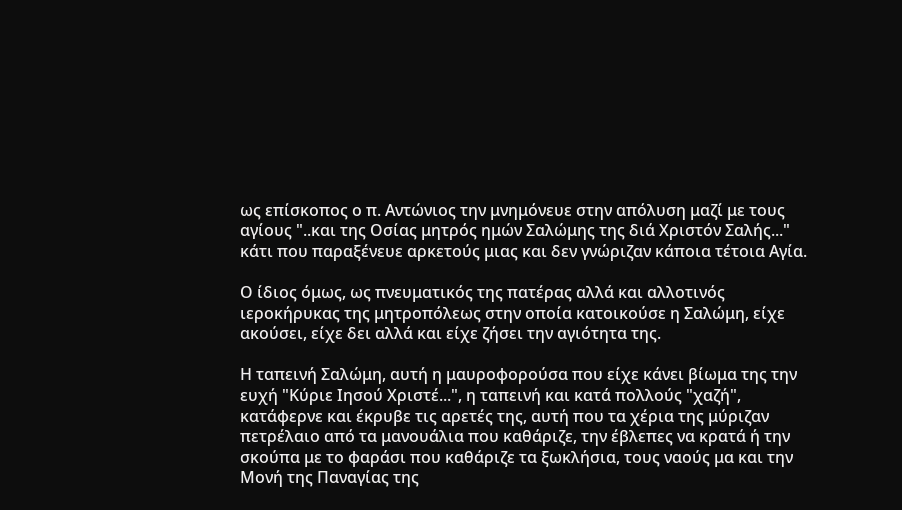ως επίσκοπος ο π. Αντώνιος την μνημόνευε στην απόλυση μαζί με τους αγίους "..και της Οσίας μητρός ημών Σαλώμης της διά Χριστόν Σαλής..." κάτι που παραξένευε αρκετούς μιας και δεν γνώριζαν κάποια τέτοια Αγία.

Ο ίδιος όμως, ως πνευματικός της πατέρας αλλά και αλλοτινός ιεροκήρυκας της μητροπόλεως στην οποία κατοικούσε η Σαλώμη, είχε ακούσει, είχε δει αλλά και είχε ζήσει την αγιότητα της.

Η ταπεινή Σαλώμη, αυτή η μαυροφορούσα που είχε κάνει βίωμα της την ευχή "Κύριε Ιησού Χριστέ...", η ταπεινή και κατά πολλούς "χαζή", κατάφερνε και έκρυβε τις αρετές της, αυτή που τα χέρια της μύριζαν πετρέλαιο από τα μανουάλια που καθάριζε, την έβλεπες να κρατά ή την σκούπα με το φαράσι που καθάριζε τα ξωκλήσια, τους ναούς μα και την Μονή της Παναγίας της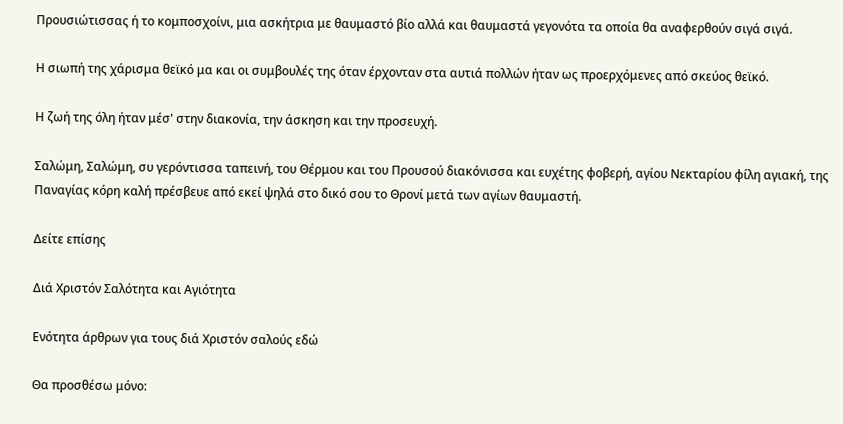Προυσιώτισσας ή το κομποσχοίνι, μια ασκήτρια με θαυμαστό βίο αλλά και θαυμαστά γεγονότα τα οποία θα αναφερθούν σιγά σιγά.

Η σιωπή της χάρισμα θεϊκό μα και οι συμβουλές της όταν έρχονταν στα αυτιά πολλών ήταν ως προερχόμενες από σκεύος θεϊκό.

Η ζωή της όλη ήταν μέσ' στην διακονία, την άσκηση και την προσευχή.

Σαλώμη, Σαλώμη, συ γερόντισσα ταπεινή, του Θέρμου και του Προυσού διακόνισσα και ευχέτης φοβερή, αγίου Νεκταρίου φίλη αγιακή, της Παναγίας κόρη καλή πρέσβευε από εκεί ψηλά στο δικό σου το Θρονί μετά των αγίων θαυμαστή.

Δείτε επίσης

Διά Χριστόν Σαλότητα και Αγιότητα

Ενότητα άρθρων για τους διά Χριστόν σαλούς εδώ

Θα προσθέσω μόνο: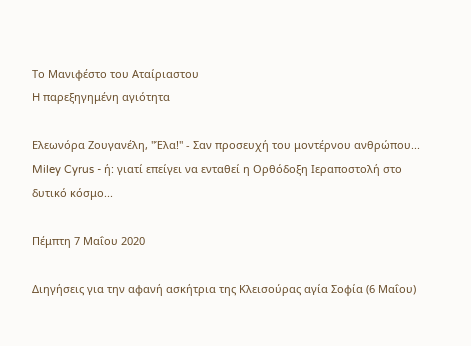Το Μανιφέστο του Αταίριαστου
H παρεξηγημένη αγιότητα

Ελεωνόρα Ζουγανέλη, "Έλα!" - Σαν προσευχή του μοντέρνου ανθρώπου...
Miley Cyrus - ή: γιατί επείγει να ενταθεί η Ορθόδοξη Ιεραποστολή στο δυτικό κόσμο...

Πέμπτη 7 Μαΐου 2020

Διηγήσεις για την αφανή ασκήτρια της Κλεισούρας αγία Σοφία (6 Μαΐου)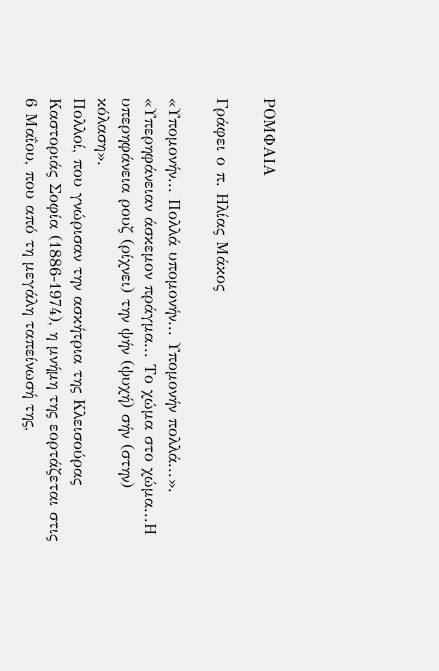ΡΟΜΦΑΙΑ

Γράφει ο π. Ηλίας Μάκος

«Υπομονήν... Πολλά υπομονήν... Υπομονήν πολλά...». «Υπερηφάνειαν άσκεμον πράγμα... Το χώμα στο χώμα...Η υπερηφάνεια ρουζ (ρίχνει) την ψήν (ψυχή) σήν (στην) κόλαση».
Πολλοί, που γνώρισαν την ασκήτρια της Κλεισούρας Καστοριάς Σοφία (1886-1974), η μνήμη της εορτάζεται στις 6 Μαΐου, που από τη μεγάλη ταπείνωσή της,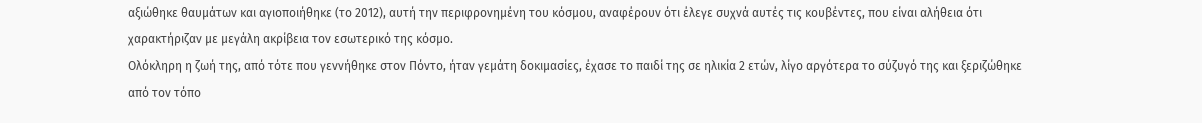αξιώθηκε θαυμάτων και αγιοποιήθηκε (το 2012), αυτή την περιφρονημένη του κόσμου, αναφέρουν ότι έλεγε συχνά αυτές τις κουβέντες, που είναι αλήθεια ότι χαρακτήριζαν με μεγάλη ακρίβεια τον εσωτερικό της κόσμο.
Ολόκληρη η ζωή της, από τότε που γεννήθηκε στον Πόντο, ήταν γεμάτη δοκιμασίες, έχασε το παιδί της σε ηλικία 2 ετών, λίγο αργότερα το σύζυγό της και ξεριζώθηκε από τον τόπο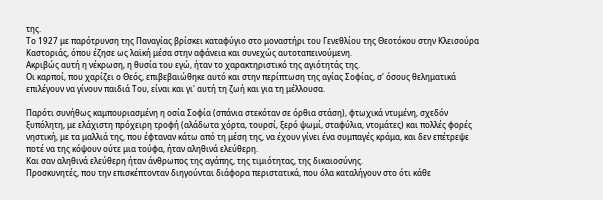της.
Το 1927 με παρότρυνση της Παναγίας βρίσκει καταφύγιο στο μοναστήρι του Γενεθλίου της Θεοτόκου στην Κλεισούρα Καστοριάς, όπου έζησε ως λαϊκή μέσα στην αφάνεια και συνεχώς αυτοταπεινούμενη.
Ακριβώς αυτή η νέκρωση, η θυσία του εγώ, ήταν το χαρακτηριστικό της αγιότητάς της.
Οι καρποί, που χαρίζει ο Θεός, επιβεβαιώθηκε αυτό και στην περίπτωση της αγίας Σοφίας, σ' όσους θεληματικά επιλέγουν να γίνουν παιδιά Του, είναι και γι' αυτή τη ζωή και για τη μέλλουσα.

Παρότι συνήθως καμπουριασμένη η οσία Σοφία (σπάνια στεκόταν σε όρθια στάση), φτωχικά ντυμένη, σχεδόν ξυπόλητη, με ελάχιστη πρόχειρη τροφή (αλάδωτα χόρτα, τουρσί, ξερό ψωμί, σταφύλια, ντομάτες) και πολλές φορές νηστική, με τα μαλλιά της, που έφταναν κάτω από τη μέση της, να έχουν γίνει ένα συμπαγές κράμα, και δεν επέτρεψε ποτέ να της κόψουν ούτε μια τούφα, ήταν αληθινά ελεύθερη.
Και σαν αληθινά ελεύθερη ήταν άνθρωπος της αγάπης, της τιμιότητας, της δικαιοσύνης.
Προσκυνητές, που την επισκέπτονταν διηγούνται διάφορα περιστατικά, που όλα καταλήγουν στο ότι κάθε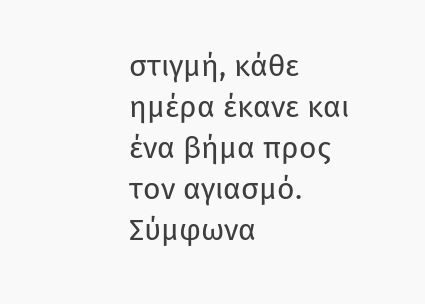στιγμή, κάθε ημέρα έκανε και ένα βήμα προς τον αγιασμό.
Σύμφωνα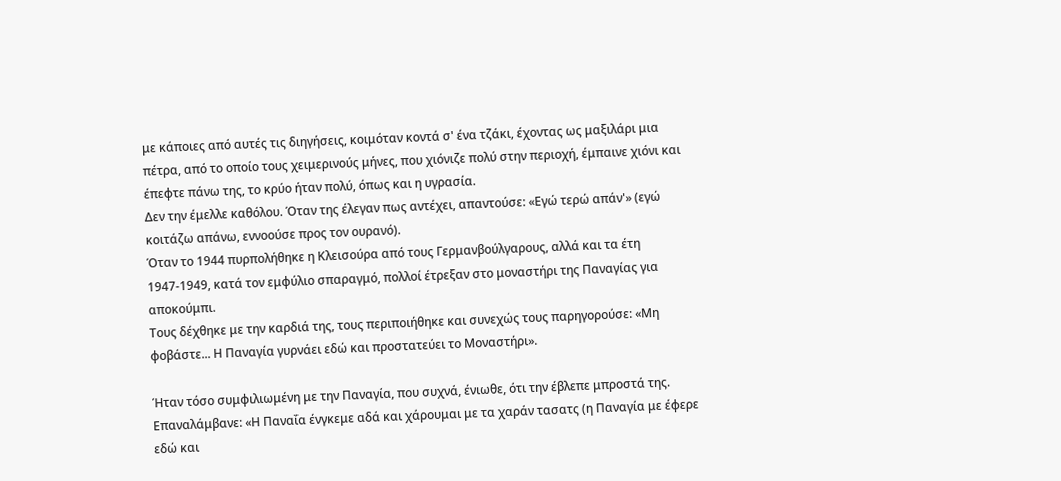με κάποιες από αυτές τις διηγήσεις, κοιμόταν κοντά σ' ένα τζάκι, έχοντας ως μαξιλάρι μια πέτρα, από το οποίο τους χειμερινούς μήνες, που χιόνιζε πολύ στην περιοχή, έμπαινε χιόνι και έπεφτε πάνω της, το κρύο ήταν πολύ, όπως και η υγρασία.
Δεν την έμελλε καθόλου. Όταν της έλεγαν πως αντέχει, απαντούσε: «Εγώ τερώ απάν'» (εγώ κοιτάζω απάνω, εννοούσε προς τον ουρανό).
Όταν το 1944 πυρπολήθηκε η Κλεισούρα από τους Γερμανβούλγαρους, αλλά και τα έτη 1947-1949, κατά τον εμφύλιο σπαραγμό, πολλοί έτρεξαν στο μοναστήρι της Παναγίας για αποκούμπι.
Τους δέχθηκε με την καρδιά της, τους περιποιήθηκε και συνεχώς τους παρηγορούσε: «Μη φοβάστε... Η Παναγία γυρνάει εδώ και προστατεύει το Μοναστήρι».

Ήταν τόσο συμφιλιωμένη με την Παναγία, που συχνά, ένιωθε, ότι την έβλεπε μπροστά της.
Επαναλάμβανε: «Η Παναΐα ένγκεμε αδά και χάρουμαι με τα χαράν τασατς (η Παναγία με έφερε εδώ και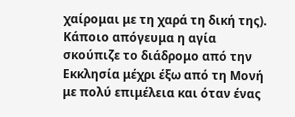χαίρομαι με τη χαρά τη δική της).
Κάποιο απόγευμα η αγία σκούπιζε το διάδρομο από την Εκκλησία μέχρι έξω από τη Μονή με πολύ επιμέλεια και όταν ένας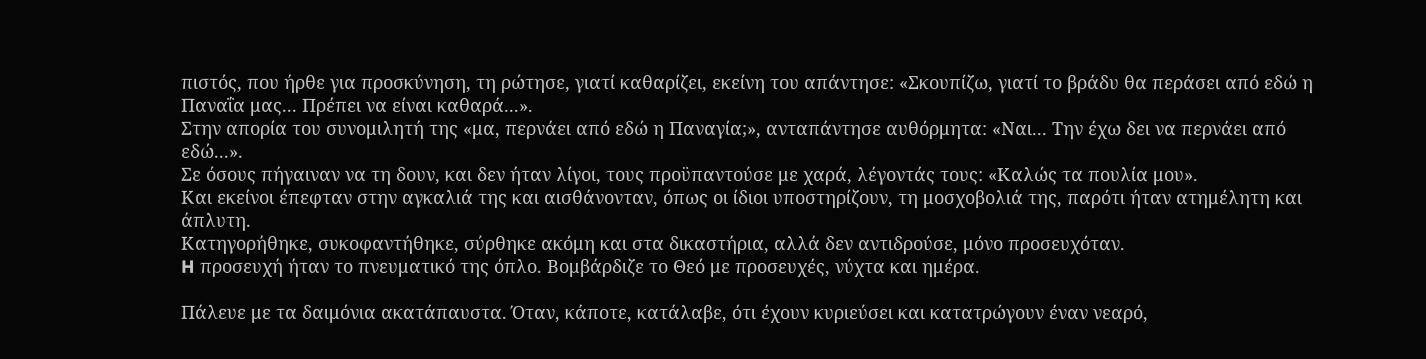πιστός, που ήρθε για προσκύνηση, τη ρώτησε, γιατί καθαρίζει, εκείνη του απάντησε: «Σκουπίζω, γιατί το βράδυ θα περάσει από εδώ η Παναΐα μας... Πρέπει να είναι καθαρά...».
Στην απορία του συνομιλητή της «μα, περνάει από εδώ η Παναγία;», ανταπάντησε αυθόρμητα: «Ναι... Την έχω δει να περνάει από εδώ...».
Σε όσους πήγαιναν να τη δουν, και δεν ήταν λίγοι, τους προϋπαντούσε με χαρά, λέγοντάς τους: «Καλώς τα πουλία μου».
Και εκείνοι έπεφταν στην αγκαλιά της και αισθάνονταν, όπως οι ίδιοι υποστηρίζουν, τη μοσχοβολιά της, παρότι ήταν ατημέλητη και άπλυτη.
Κατηγορήθηκε, συκοφαντήθηκε, σύρθηκε ακόμη και στα δικαστήρια, αλλά δεν αντιδρούσε, μόνο προσευχόταν.
H προσευχή ήταν το πνευματικό της όπλο. Βομβάρδιζε το Θεό με προσευχές, νύχτα και ημέρα.

Πάλευε με τα δαιμόνια ακατάπαυστα. Όταν, κάποτε, κατάλαβε, ότι έχουν κυριεύσει και κατατρώγουν έναν νεαρό,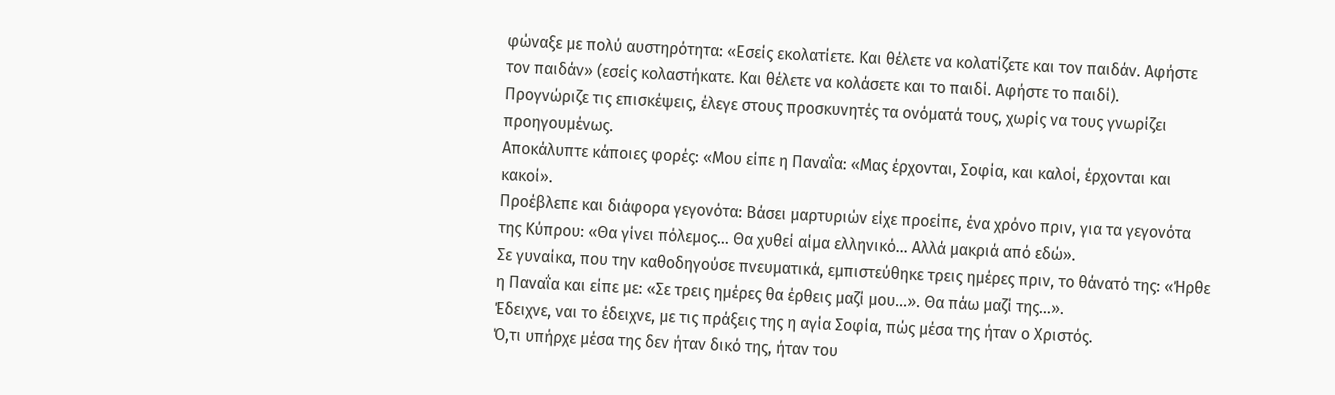φώναξε με πολύ αυστηρότητα: «Εσείς εκολατίετε. Και θέλετε να κολατίζετε και τον παιδάν. Αφήστε τον παιδάν» (εσείς κολαστήκατε. Και θέλετε να κολάσετε και το παιδί. Αφήστε το παιδί).
Προγνώριζε τις επισκέψεις, έλεγε στους προσκυνητές τα ονόματά τους, χωρίς να τους γνωρίζει προηγουμένως.
Αποκάλυπτε κάποιες φορές: «Μου είπε η Παναΐα: «Μας έρχονται, Σοφία, και καλοί, έρχονται και κακοί».
Προέβλεπε και διάφορα γεγονότα: Βάσει μαρτυριών είχε προείπε, ένα χρόνο πριν, για τα γεγονότα της Κύπρου: «Θα γίνει πόλεμος... Θα χυθεί αίμα ελληνικό... Αλλά μακριά από εδώ».
Σε γυναίκα, που την καθοδηγούσε πνευματικά, εμπιστεύθηκε τρεις ημέρες πριν, το θάνατό της: «Ήρθε η Παναΐα και είπε με: «Σε τρεις ημέρες θα έρθεις μαζί μου...». Θα πάω μαζί της...».
Έδειχνε, ναι το έδειχνε, με τις πράξεις της η αγία Σοφία, πώς μέσα της ήταν ο Χριστός.
Ό,τι υπήρχε μέσα της δεν ήταν δικό της, ήταν του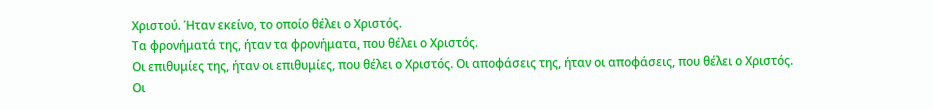Χριστού. Ήταν εκείνο, το οποίο θέλει ο Χριστός.
Τα φρονήματά της, ήταν τα φρονήματα, που θέλει ο Χριστός.
Οι επιθυμίες της, ήταν οι επιθυμίες, που θέλει ο Χριστός. Οι αποφάσεις της, ήταν οι αποφάσεις, που θέλει ο Χριστός.
Οι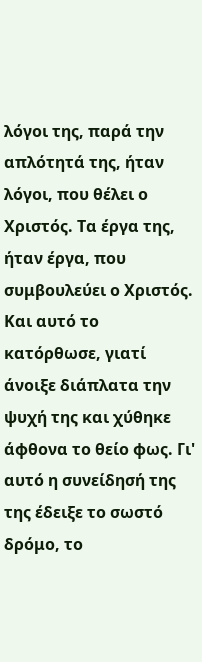λόγοι της, παρά την απλότητά της, ήταν λόγοι, που θέλει ο Χριστός. Τα έργα της, ήταν έργα, που συμβουλεύει ο Χριστός.
Και αυτό το κατόρθωσε, γιατί άνοιξε διάπλατα την ψυχή της και χύθηκε άφθονα το θείο φως. Γι' αυτό η συνείδησή της της έδειξε το σωστό δρόμο, το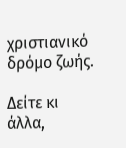χριστιανικό δρόμο ζωής.

Δείτε κι άλλα,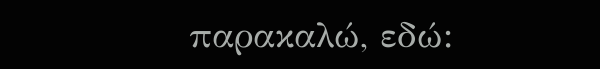παρακαλώ, εδώ: